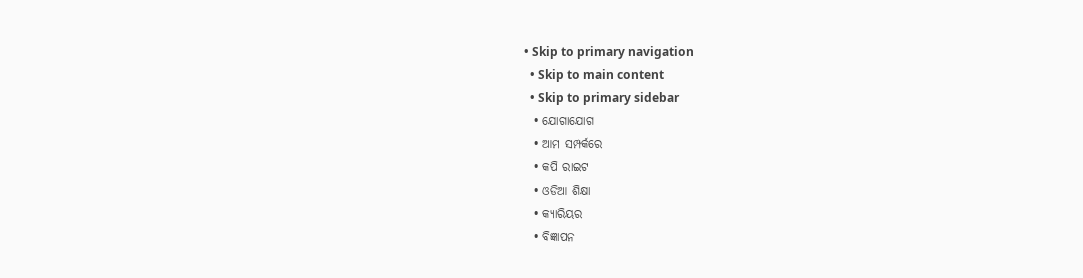• Skip to primary navigation
  • Skip to main content
  • Skip to primary sidebar
  • ଯୋଗାଯୋଗ
  • ଆମ ସମ୍ପର୍କରେ
  • କପି ରାଇଟ
  • ଓଡିଆ ଶିକ୍ଷା
  • କ୍ୟାରିୟର
  • ବିଜ୍ଞାପନ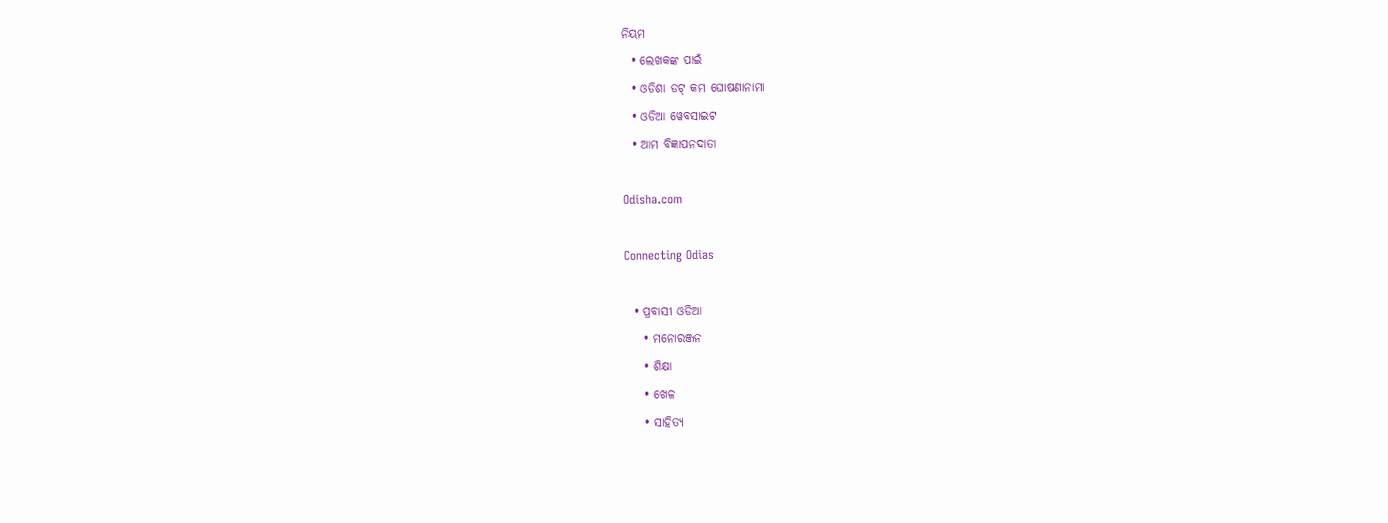ନିୟମ
  • ଲେଖକଙ୍କ ପାଇଁ
  • ଓଡିଶା ଡଟ୍ କମ ଘୋଷଣାନାମା
  • ଓଡିଆ ୱେବସାଇଟ
  • ଆମ ବିଜ୍ଞାପନଦାତା

Odisha.com

Connecting Odias

  • ପ୍ରବାସୀ ଓଡିଆ
    • ମନୋରଞ୍ଜନ
    • ଶିକ୍ଷା
    • ଖେଳ
    • ସାହିତ୍ୟ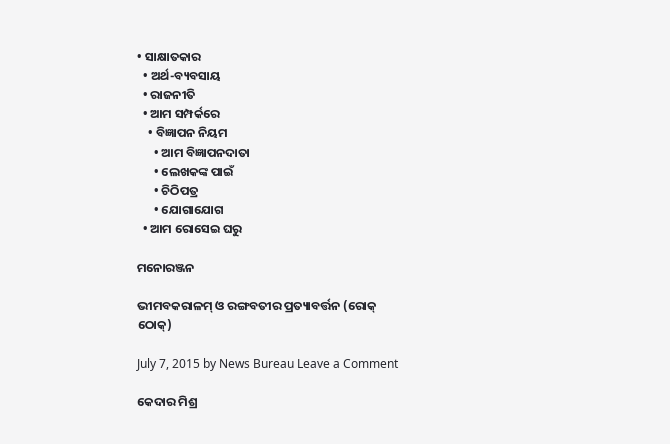• ସାକ୍ଷାତକାର
  • ଅର୍ଥ-ବ୍ୟବସାୟ
  • ରାଜନୀତି
  • ଆମ ସମ୍ପର୍କରେ
    • ବିଜ୍ଞାପନ ନିୟମ
      • ଆମ ବିଜ୍ଞାପନଦାତା
      • ଲେଖକଙ୍କ ପାଇଁ
      • ଚିଠିପତ୍ର
      • ଯୋଗାଯୋଗ
  • ଆମ ରୋସେଇ ଘରୁ

ମନୋରଞ୍ଜନ

ଭୀମବକରାଳମ୍‍ ଓ ରଙ୍ଗବତୀର ପ୍ରତ୍ୟାବର୍ତ୍ତନ (ରୋକ୍ ଠୋକ୍)

July 7, 2015 by News Bureau Leave a Comment

କେଦାର ମିଶ୍ର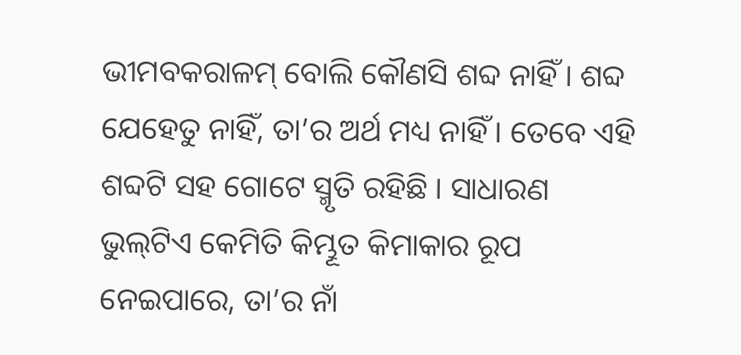ଭୀମବକରାଳମ୍‍ ବୋଲି କୌଣସି ଶବ୍ଦ ନାହିଁ । ଶବ୍ଦ ଯେହେତୁ ନାହିଁ, ତା’ର ଅର୍ଥ ମଧ୍ୟ ନାହିଁ । ତେବେ ଏହି ଶବ୍ଦଟି ସହ ଗୋଟେ ସ୍ମୃତି ରହିଛି । ସାଧାରଣ ଭୁଲ୍‍ଟିଏ କେମିତି କିମ୍ଭୂତ କିମାକାର ରୂପ ନେଇପାରେ, ତା’ର ନାଁ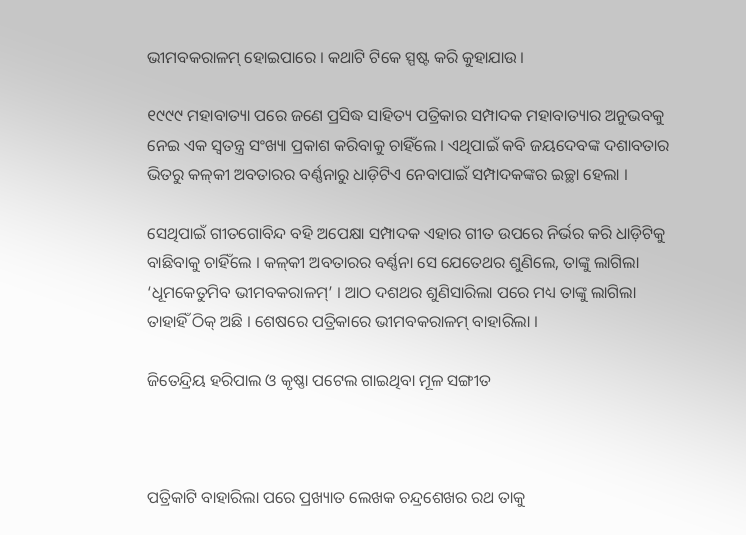ଭୀମବକରାଳମ୍‍ ହୋଇପାରେ । କଥାଟି ଟିକେ ସ୍ପଷ୍ଟ କରି କୁହାଯାଉ ।

୧୯୯୯ ମହାବାତ୍ୟା ପରେ ଜଣେ ପ୍ରସିଦ୍ଧ ସାହିତ୍ୟ ପତ୍ରିକାର ସମ୍ପାଦକ ମହାବାତ୍ୟାର ଅନୁଭବକୁ ନେଇ ଏକ ସ୍ୱତନ୍ତ୍ର ସଂଖ୍ୟା ପ୍ରକାଶ କରିବାକୁ ଚାହିଁଲେ । ଏଥିପାଇଁ କବି ଜୟଦେବଙ୍କ ଦଶାବତାର ଭିତରୁ କଳ୍‍କୀ ଅବତାରର ବର୍ଣ୍ଣନାରୁ ଧାଡ଼ିଟିଏ ନେବାପାଇଁ ସମ୍ପାଦକଙ୍କର ଇଚ୍ଛା ହେଲା ।

ସେଥିପାଇଁ ଗୀତଗୋବିନ୍ଦ ବହି ଅପେକ୍ଷା ସମ୍ପାଦକ ଏହାର ଗୀତ ଉପରେ ନିର୍ଭର କରି ଧାଡ଼ିଟିକୁ ବାଛିବାକୁ ଚାହିଁଲେ । କଳ୍‍କୀ ଅବତାରର ବର୍ଣ୍ଣନା ସେ ଯେତେଥର ଶୁଣିଲେ, ତାଙ୍କୁ ଲାଗିଲା ‘ଧୂମକେତୁମିବ ଭୀମବକରାଳମ୍‍’ । ଆଠ ଦଶଥର ଶୁଣିସାରିଲା ପରେ ମଧ୍ୟ ତାଙ୍କୁ ଲାଗିଲା ତାହାହିଁ ଠିକ୍‍ ଅଛି । ଶେଷରେ ପତ୍ରିକାରେ ଭୀମବକରାଳମ୍‍ ବାହାରିଲା ।

ଜିତେନ୍ଦ୍ରିୟ ହରିପାଲ ଓ କୃଷ୍ଣା ପଟେଲ ଗାଇଥିବା ମୂଳ ସଙ୍ଗୀତ



ପତ୍ରିକାଟି ବାହାରିଲା ପରେ ପ୍ରଖ୍ୟାତ ଲେଖକ ଚନ୍ଦ୍ରଶେଖର ରଥ ତାକୁ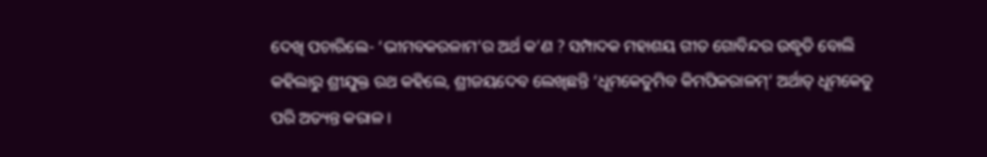ଦେଖି ପଚାରିଲେ- ‘ଭୀମବକରଳାମ’ର ଅର୍ଥ କ’ଣ ? ସମ୍ପାଦକ ମହାଶୟ ଗୀତ ଗୋବିନ୍ଦର ଉଦ୍ଧୃତି ବୋଲି କହିଲାରୁ ଶ୍ରୀଯୁକ୍ତ ରଥ କହିଲେ, ଶ୍ରୀଜୟଦେବ ଲେଖିଛନ୍ତି ‘ଧୂମକେତୁମିବ କିମପିକରାଳମ୍‍’ ଅର୍ଥାତ୍‍ ଧୂମକେତୁ ପରି ଅତ୍ୟନ୍ତ କରାଳ ।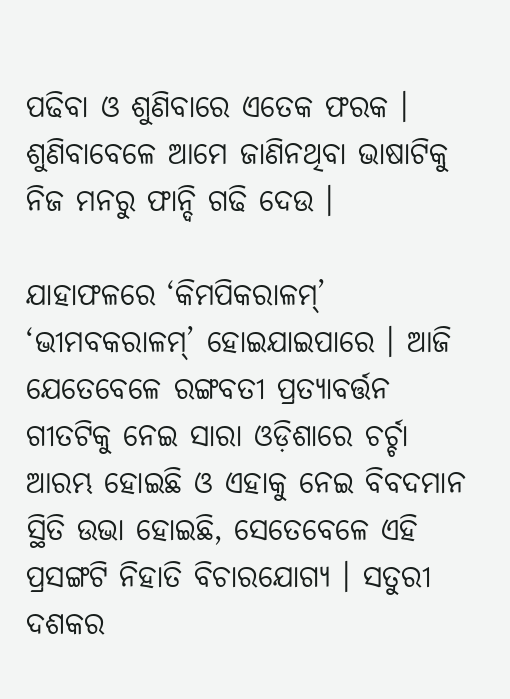ପଢିବା ଓ ଶୁଣିବାରେ ଏତେକ ଫରକ । ଶୁଣିବାବେଳେ ଆମେ ଜାଣିନଥିବା ଭାଷାଟିକୁ ନିଜ ମନରୁ ଫାନ୍ଦି ଗଢି ଦେଉ ।

ଯାହାଫଳରେ ‘କିମପିକରାଳମ୍‍’ ‘ଭୀମବକରାଳମ୍‍’ ହୋଇଯାଇପାରେ । ଆଜି ଯେତେବେଳେ ରଙ୍ଗବତୀ ପ୍ରତ୍ୟାବର୍ତ୍ତନ ଗୀତଟିକୁ ନେଇ ସାରା ଓଡ଼ିଶାରେ ଚର୍ଚ୍ଚା ଆରମ୍ଭ ହୋଇଛି ଓ ଏହାକୁ ନେଇ ବିବଦମାନ ସ୍ଥିତି ଉଭା ହୋଇଛି, ସେତେବେଳେ ଏହି ପ୍ରସଙ୍ଗଟି ନିହାତି ବିଚାରଯୋଗ୍ୟ । ସତୁରୀ ଦଶକର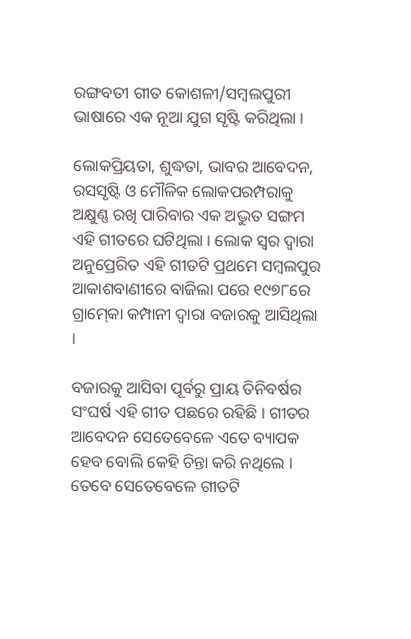ରଙ୍ଗବତୀ ଗୀତ କୋଶଳୀ/ସମ୍ବଲପୁରୀ ଭାଷାରେ ଏକ ନୂଆ ଯୁଗ ସୃଷ୍ଟି କରିଥିଲା ।

ଲୋକପ୍ରିୟତା, ଶୁଦ୍ଧତା, ଭାବର ଆବେଦନ, ରସସୃଷ୍ଟି ଓ ମୌଳିକ ଲୋକପରମ୍ପରାକୁ ଅକ୍ଷୁଣ୍ଣ ରଖି ପାରିବାର ଏକ ଅଦ୍ଭୁତ ସଙ୍ଗମ ଏହି ଗୀତରେ ଘଟିଥିଲା । ଲୋକ ସ୍ୱର ଦ୍ୱାରା ଅନୁପ୍ରେରିତ ଏହି ଗୀତଟି ପ୍ରଥମେ ସମ୍ବଲପୁର ଆକାଶବାଣୀରେ ବାଜିଲା ପରେ ୧୯୭୮ରେ ଗ୍ରାମ୍‍କୋ କମ୍ପାନୀ ଦ୍ୱାରା ବଜାରକୁ ଆସିଥିଲା ।

ବଜାରକୁ ଆସିବା ପୂର୍ବରୁ ପ୍ରାୟ ତିନିବର୍ଷର ସଂଘର୍ଷ ଏହି ଗୀତ ପଛରେ ରହିଛି । ଗୀତର ଆବେଦନ ସେତେବେଳେ ଏତେ ବ୍ୟାପକ ହେବ ବୋଲି କେହି ଚିନ୍ତା କରି ନଥିଲେ । ତେବେ ସେତେବେଳେ ଗୀତଟି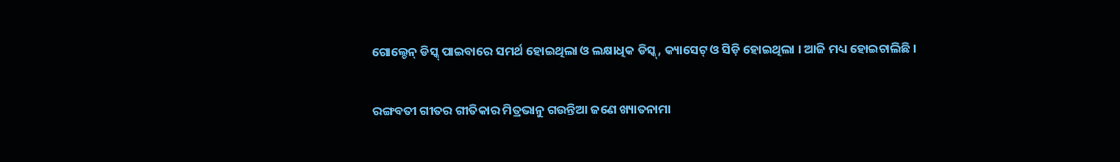ଗୋଲ୍ଡେନ୍‍ ଡିସ୍କ୍‍ ପାଇବାରେ ସମର୍ଥ ହୋଇଥିଲା ଓ ଲକ୍ଷାଧିକ ଡିସ୍କ୍‍, କ୍ୟାସେଟ୍‍ ଓ ସିଡ଼ି ହୋଇଥିଲା । ଆଜି ମଧ୍ୟ ହୋଇଚାଲିଛି ।

ରଙ୍ଗବତୀ ଗୀତର ଗୀତିକାର ମିତ୍ରଭାନୁ ଗଉନ୍ତିଆ ଜଣେ ଖ୍ୟାତନାମା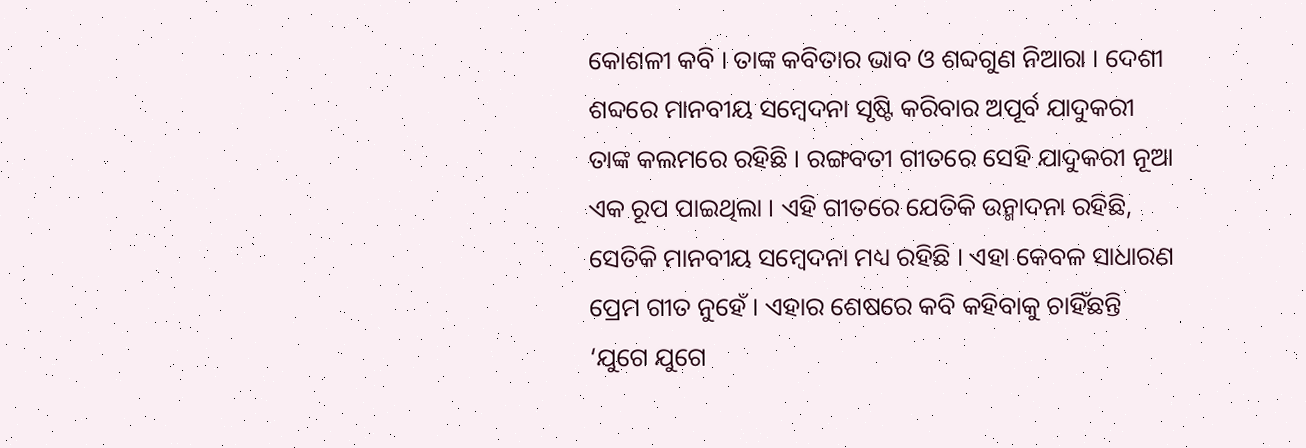କୋଶଳୀ କବି । ତାଙ୍କ କବିତାର ଭାବ ଓ ଶବ୍ଦଗୁଣ ନିଆରା । ଦେଶୀ ଶବ୍ଦରେ ମାନବୀୟ ସମ୍ବେଦନା ସୃଷ୍ଟି କରିବାର ଅପୂର୍ବ ଯାଦୁକରୀ ତାଙ୍କ କଲମରେ ରହିଛି । ରଙ୍ଗବତୀ ଗୀତରେ ସେହି ଯାଦୁକରୀ ନୂଆ ଏକ ରୂପ ପାଇଥିଲା । ଏହି ଗୀତରେ ଯେତିକି ଉନ୍ମାଦନା ରହିଛି, ସେତିକି ମାନବୀୟ ସମ୍ବେଦନା ମଧ୍ୟ ରହିଛି । ଏହା କେବଳ ସାଧାରଣ ପ୍ରେମ ଗୀତ ନୁହେଁ । ଏହାର ଶେଷରେ କବି କହିବାକୁ ଚାହିଁଛନ୍ତି ‘ଯୁଗେ ଯୁଗେ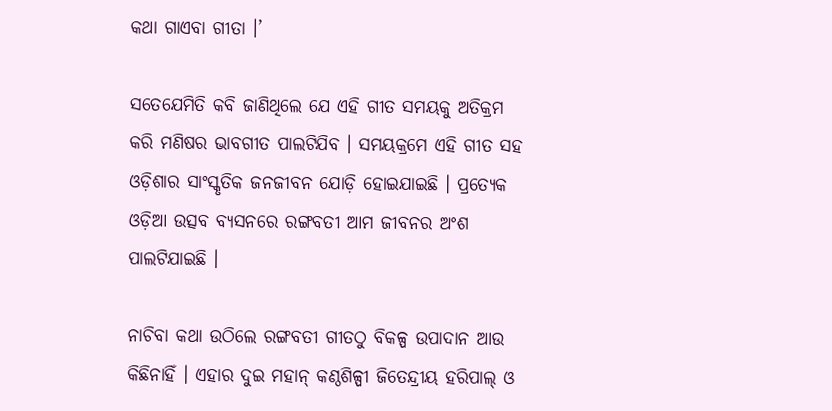କଥା ଗାଏବା ଗୀତା ।’

ସତେଯେମିତି କବି ଜାଣିଥିଲେ ଯେ ଏହି ଗୀତ ସମୟକୁ ଅତିକ୍ରମ କରି ମଣିଷର ଭାବଗୀତ ପାଲଟିଯିବ । ସମୟକ୍ରମେ ଏହି ଗୀତ ସହ ଓଡ଼ିଶାର ସାଂସ୍କୃତିକ ଜନଜୀବନ ଯୋଡ଼ି ହୋଇଯାଇଛି । ପ୍ରତ୍ୟେକ ଓଡ଼ିଆ ଉତ୍ସବ ବ୍ୟସନରେ ରଙ୍ଗବତୀ ଆମ ଜୀବନର ଅଂଶ ପାଲଟିଯାଇଛି ।

ନାଚିବା କଥା ଉଠିଲେ ରଙ୍ଗବତୀ ଗୀତଠୁ ବିକଳ୍ପ ଉପାଦାନ ଆଉ କିଛିନାହିଁ । ଏହାର ଦୁଇ ମହାନ୍‍ କଣ୍ଠଶିଳ୍ପୀ ଜିତେନ୍ଦ୍ରୀୟ ହରିପାଲ୍‍ ଓ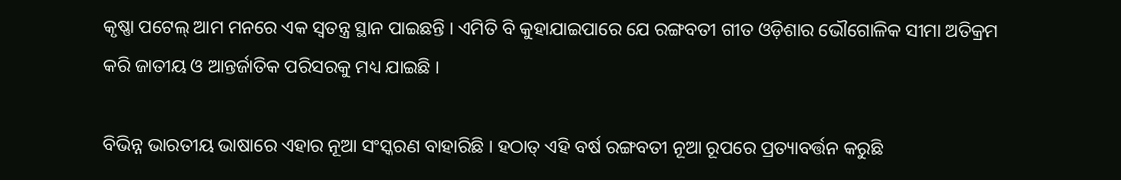କୃଷ୍ଣା ପଟେଲ୍‍ ଆମ ମନରେ ଏକ ସ୍ୱତନ୍ତ୍ର ସ୍ଥାନ ପାଇଛନ୍ତି । ଏମିତି ବି କୁହାଯାଇପାରେ ଯେ ରଙ୍ଗବତୀ ଗୀତ ଓଡ଼ିଶାର ଭୌଗୋଳିକ ସୀମା ଅତିକ୍ରମ କରି ଜାତୀୟ ଓ ଆନ୍ତର୍ଜାତିକ ପରିସରକୁ ମଧ୍ୟ ଯାଇଛି ।

ବିଭିନ୍ନ ଭାରତୀୟ ଭାଷାରେ ଏହାର ନୂଆ ସଂସ୍କରଣ ବାହାରିଛି । ହଠାତ୍‍ ଏହି ବର୍ଷ ରଙ୍ଗବତୀ ନୂଆ ରୂପରେ ପ୍ରତ୍ୟାବର୍ତ୍ତନ କରୁଛି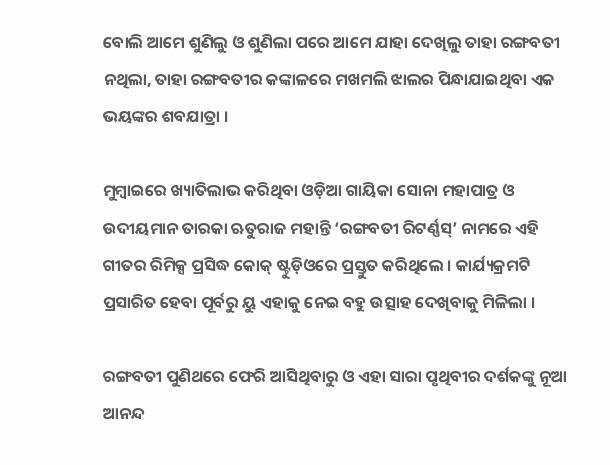ବୋଲି ଆମେ ଶୁଣିଲୁ ଓ ଶୁଣିଲା ପରେ ଆମେ ଯାହା ଦେଖିଲୁ ତାହା ରଙ୍ଗବତୀ ନଥିଲା, ତାହା ରଙ୍ଗବତୀର କଙ୍କାଳରେ ମଖମଲି ଝାଲର ପିନ୍ଧାଯାଇଥିବା ଏକ ଭୟଙ୍କର ଶବଯାତ୍ରା ।

ମୁମ୍ବାଇରେ ଖ୍ୟାତିଲାଭ କରିଥିବା ଓଡ଼ିଆ ଗାୟିକା ସୋନା ମହାପାତ୍ର ଓ ଉଦୀୟମାନ ତାରକା ଋତୁରାଜ ମହାନ୍ତି ‘ରଙ୍ଗବତୀ ରିଟର୍ଣ୍ଣସ୍‍’ ନାମରେ ଏହି ଗୀତର ରିମିକ୍ସ ପ୍ରସିଦ୍ଧ କୋକ୍‍ ଷ୍ଟୁଡ଼ିଓରେ ପ୍ରସ୍ତୁତ କରିଥିଲେ । କାର୍ଯ୍ୟକ୍ରମଟି ପ୍ରସାରିତ ହେବା ପୂର୍ବରୁ ୟୁ ଏହାକୁ ନେଇ ବହୁ ଉତ୍ସାହ ଦେଖିବାକୁ ମିଳିଲା ।

ରଙ୍ଗବତୀ ପୁଣିଥରେ ଫେରି ଆସିଥିବାରୁ ଓ ଏହା ସାରା ପୃଥିବୀର ଦର୍ଶକଙ୍କୁ ନୂଆ ଆନନ୍ଦ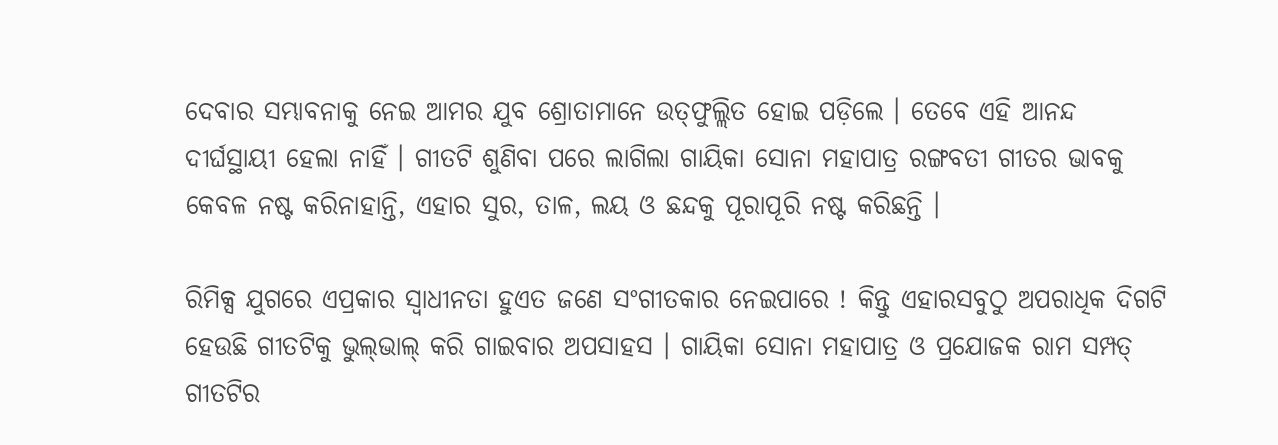ଦେବାର ସମ୍ଭାବନାକୁ ନେଇ ଆମର ଯୁବ ଶ୍ରୋତାମାନେ ଉତ୍‍ଫୁଲ୍ଲିତ ହୋଇ ପଡ଼ିଲେ । ତେବେ ଏହି ଆନନ୍ଦ ଦୀର୍ଘସ୍ଥାୟୀ ହେଲା ନାହିଁ । ଗୀତଟି ଶୁଣିବା ପରେ ଲାଗିଲା ଗାୟିକା ସୋନା ମହାପାତ୍ର ରଙ୍ଗବତୀ ଗୀତର ଭାବକୁ କେବଳ ନଷ୍ଟ କରିନାହାନ୍ତି, ଏହାର ସୁର, ତାଳ, ଲୟ ଓ ଛନ୍ଦକୁ ପୂରାପୂରି ନଷ୍ଟ କରିଛନ୍ତି ।

ରିମିକ୍ସ ଯୁଗରେ ଏପ୍ରକାର ସ୍ୱାଧୀନତା ହୁଏତ ଜଣେ ସଂଗୀତକାର ନେଇପାରେ ! କିନ୍ତୁ ଏହାରସବୁଠୁ ଅପରାଧିକ ଦିଗଟି ହେଉଛି ଗୀତଟିକୁ ଭୁଲ୍‍ଭାଲ୍‍ କରି ଗାଇବାର ଅପସାହସ । ଗାୟିକା ସୋନା ମହାପାତ୍ର ଓ ପ୍ରଯୋଜକ ରାମ ସମ୍ପତ୍‍ ଗୀତଟିର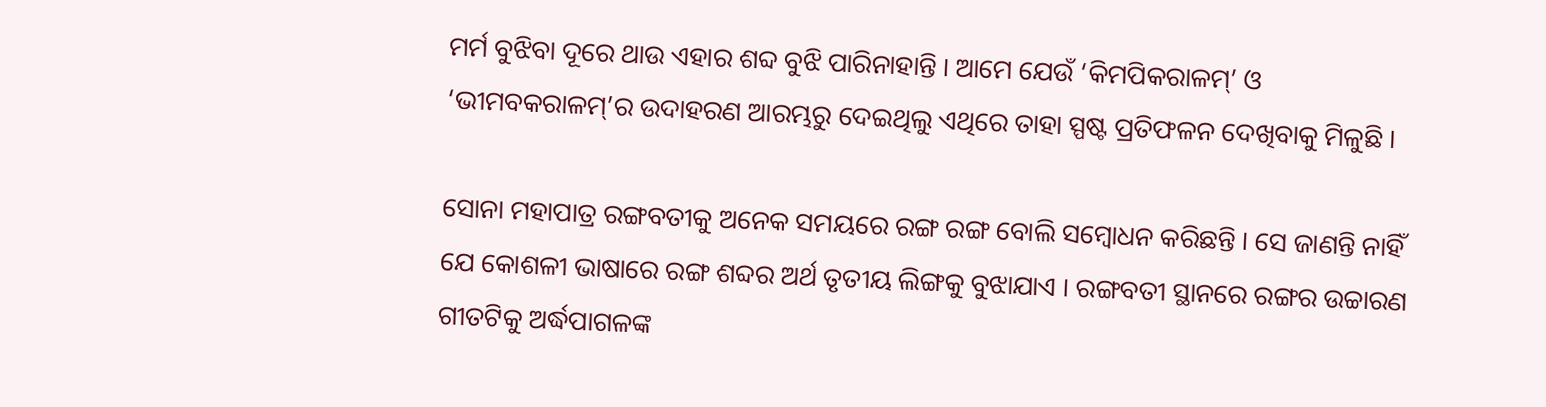ମର୍ମ ବୁଝିବା ଦୂରେ ଥାଉ ଏହାର ଶବ୍ଦ ବୁଝି ପାରିନାହାନ୍ତି । ଆମେ ଯେଉଁ ‘କିମପିକରାଳମ୍‍’ ଓ ‘ଭୀମବକରାଳମ୍‍’ର ଉଦାହରଣ ଆରମ୍ଭରୁ ଦେଇଥିଲୁ ଏଥିରେ ତାହା ସ୍ପଷ୍ଟ ପ୍ରତିଫଳନ ଦେଖିବାକୁ ମିଳୁଛି ।

ସୋନା ମହାପାତ୍ର ରଙ୍ଗବତୀକୁ ଅନେକ ସମୟରେ ରଙ୍ଗ ରଙ୍ଗ ବୋଲି ସମ୍ବୋଧନ କରିଛନ୍ତି । ସେ ଜାଣନ୍ତି ନାହିଁ ଯେ କୋଶଳୀ ଭାଷାରେ ରଙ୍ଗ ଶବ୍ଦର ଅର୍ଥ ତୃତୀୟ ଲିଙ୍ଗକୁ ବୁଝାଯାଏ । ରଙ୍ଗବତୀ ସ୍ଥାନରେ ରଙ୍ଗର ଉଚ୍ଚାରଣ ଗୀତଟିକୁ ଅର୍ଦ୍ଧପାଗଳଙ୍କ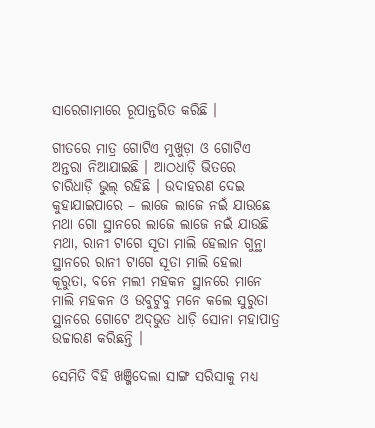ସାରେଗାମାରେ ରୂପାନ୍ତରିତ କରିଛି ।

ଗୀତରେ ମାତ୍ର ଗୋଟିଏ ମୁଖୁଡ଼ା ଓ ଗୋଟିଏ ଅନ୍ତରା ନିଆଯାଇଛି । ଆଠଧାଡ଼ି ଭିତରେ ଚାରିଧାଡ଼ି ଭୁଲ୍‍ ରହିଛି । ଉଦାହରଣ ଦେଇ କୁହାଯାଇପାରେ – ଲାଜେ ଲାଜେ ନଇଁ ଯାଉଛେ ମଥା ଗୋ ସ୍ଥାନରେ ଲାଜେ ଲାଜେ ନଇଁ ଯାଉଛି ମଥା, ରାନୀ ଟାଗେ ସୂତା ମାଲି ହେଲାନ ଗୁନ୍ଥା ସ୍ଥାନରେ ରାନୀ ଟାଗେ ସୂତା ମାଲି ହେଲା କୂରୁତା, ବନେ ମଲୀ ମହକନ ସ୍ଥାନରେ ମାନେ ମାଲି ମହକନ ଓ ଉବୁଟୁବୁ ମନେ କଲେ ସୁରୁତା ସ୍ଥାନରେ ଗୋଟେ ଅଦ୍‍ଭୁତ ଧାଡ଼ି ସୋନା ମହାପାତ୍ର ଉଚ୍ଚାରଣ କରିଛନ୍ତି ।

ସେମିତି ବିହି ଖଞ୍ଜିଦେଲା ସାଙ୍ଗ ସରିସାକୁ ମଧ୍ୟ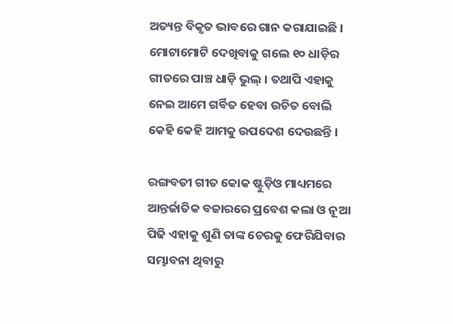ଅତ୍ୟନ୍ତ ବିକୃତ ଭାବରେ ଗାନ କରାଯାଇଛି । ମୋଟାମୋଟି ଦେଖିବାକୁ ଗଲେ ୧୦ ଧାଡ଼ିର ଗୀତରେ ପାଞ୍ଚ ଧାଡ଼ି ଭୁଲ୍‍ । ତଥାପି ଏହାକୁ ନେଇ ଆମେ ଗର୍ବିତ ହେବା ଉଚିତ ବୋଲି କେହି କେହି ଆମକୁ ଉପଦେଶ ଦେଉଛନ୍ତି ।

ରଙ୍ଗବତୀ ଗୀତ କୋକ ଷ୍ଟୁଡ଼ିଓ ମାଧ୍ୟମରେ ଆନ୍ତର୍ଜାତିକ ବଜାରରେ ପ୍ରବେଶ କଲା ଓ ନୂଆ ପିଢି ଏହାକୁ ଶୁଣି ତାଙ୍କ ଚେରକୁ ଫେରିଯିବାର ସମ୍ଭାବନା ଥିବାରୁ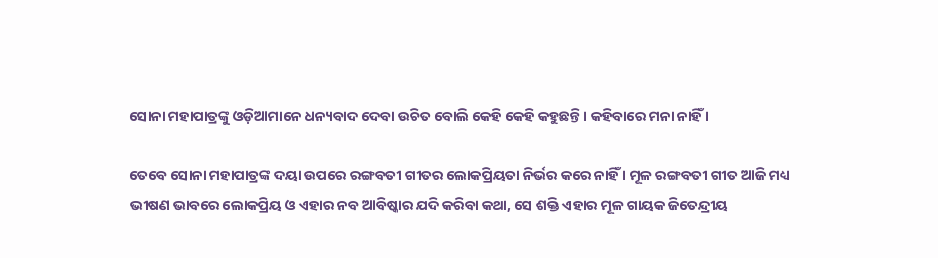ସୋନା ମହାପାତ୍ରଙ୍କୁ ଓଡ଼ିଆମାନେ ଧନ୍ୟବାଦ ଦେବା ଉଚିତ ବୋଲି କେହି କେହି କହୁଛନ୍ତି । କହିବାରେ ମନା ନାହିଁ ।

ତେବେ ସୋନା ମହାପାତ୍ରଙ୍କ ଦୟା ଉପରେ ରଙ୍ଗବତୀ ଗୀତର ଲୋକପ୍ରିୟତା ନିର୍ଭର କରେ ନାହିଁ । ମୂଳ ରଙ୍ଗବତୀ ଗୀତ ଆଜି ମଧ୍ୟ ଭୀଷଣ ଭାବରେ ଲୋକପ୍ରିୟ ଓ ଏହାର ନବ ଆବିଷ୍କାର ଯଦି କରିବା କଥା, ସେ ଶକ୍ତି ଏହାର ମୂଳ ଗାୟକ ଜିତେନ୍ଦ୍ରୀୟ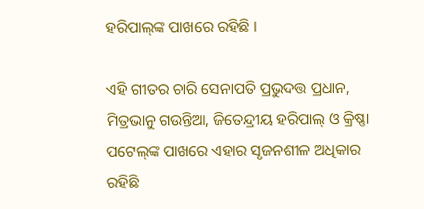ହରିପାଲ୍‍ଙ୍କ ପାଖରେ ରହିଛି ।

ଏହି ଗୀତର ଚାରି ସେନାପତି ପ୍ରଭୁଦତ୍ତ ପ୍ରଧାନ, ମିତ୍ରଭାନୁ ଗଉନ୍ତିଆ, ଜିତେନ୍ଦ୍ରୀୟ ହରିପାଲ୍‍ ଓ କ୍ରିଷ୍ଣା ପଟେଲ୍‍ଙ୍କ ପାଖରେ ଏହାର ସୃଜନଶୀଳ ଅଧିକାର ରହିଛି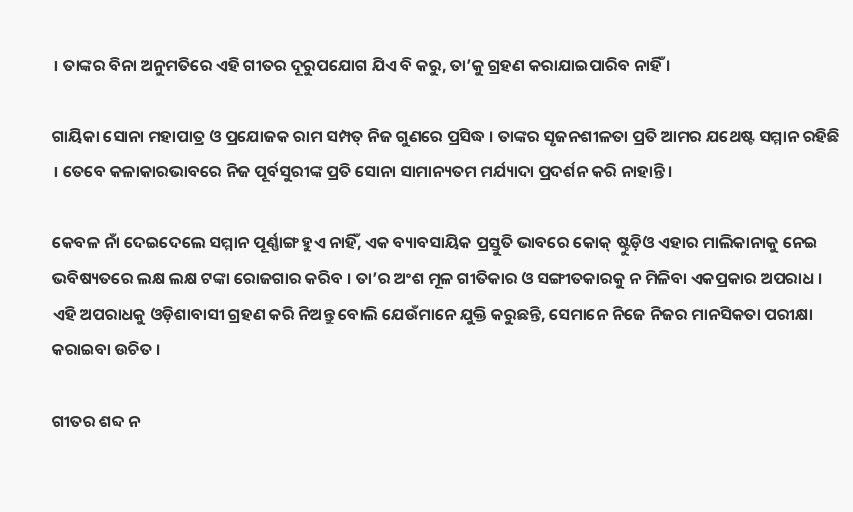। ତାଙ୍କର ବିନା ଅନୁମତିରେ ଏହି ଗୀତର ଦୂରୁପଯୋଗ ଯିଏ ବି କରୁ, ତା’କୁ ଗ୍ରହଣ କରାଯାଇପାରିବ ନାହିଁ ।

ଗାୟିକା ସୋନା ମହାପାତ୍ର ଓ ପ୍ରଯୋଜକ ରାମ ସମ୍ପତ୍‍ ନିଜ ଗୁଣରେ ପ୍ରସିଦ୍ଧ । ତାଙ୍କର ସୃଜନଶୀଳତା ପ୍ରତି ଆମର ଯଥେଷ୍ଟ ସମ୍ମାନ ରହିଛି । ତେବେ କଳାକାରଭାବରେ ନିଜ ପୂର୍ବସୁରୀଙ୍କ ପ୍ରତି ସୋନା ସାମାନ୍ୟତମ ମର୍ଯ୍ୟାଦା ପ୍ରଦର୍ଶନ କରି ନାହାନ୍ତି ।

କେବଳ ନାଁ ଦେଇଦେଲେ ସମ୍ମାନ ପୂର୍ଣ୍ଣାଙ୍ଗ ହୁଏ ନାହିଁ, ଏକ ବ୍ୟାବସାୟିକ ପ୍ରସ୍ତୁତି ଭାବରେ କୋକ୍‍ ଷ୍ଟୁଡ଼ିଓ ଏହାର ମାଲିକାନାକୁ ନେଇ ଭବିଷ୍ୟତରେ ଲକ୍ଷ ଲକ୍ଷ ଟଙ୍କା ରୋଜଗାର କରିବ । ତା’ର ଅଂଶ ମୂଳ ଗୀତିକାର ଓ ସଙ୍ଗୀତକାରକୁ ନ ମିଳିବା ଏକପ୍ରକାର ଅପରାଧ । ଏହି ଅପରାଧକୁ ଓଡ଼ିଶାବାସୀ ଗ୍ରହଣ କରି ନିଅନ୍ତୁ ବୋଲି ଯେଉଁମାନେ ଯୁକ୍ତି କରୁଛନ୍ତି, ସେମାନେ ନିଜେ ନିଜର ମାନସିକତା ପରୀକ୍ଷା କରାଇବା ଉଚିତ ।

ଗୀତର ଶବ୍ଦ ନ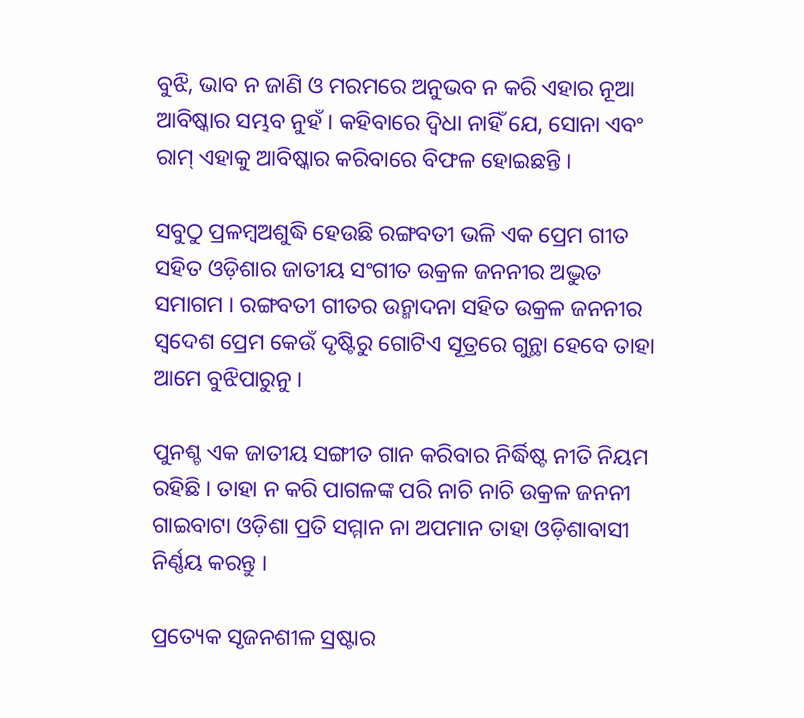ବୁଝି, ଭାବ ନ ଜାଣି ଓ ମରମରେ ଅନୁଭବ ନ କରି ଏହାର ନୂଆ ଆବିଷ୍କାର ସମ୍ଭବ ନୁହଁ । କହିବାରେ ଦ୍ୱିଧା ନାହିଁ ଯେ, ସୋନା ଏବଂ ରାମ୍‍ ଏହାକୁ ଆବିଷ୍କାର କରିବାରେ ବିଫଳ ହୋଇଛନ୍ତି ।

ସବୁଠୁ ପ୍ରଳମ୍ବଅଶୁଦ୍ଧି ହେଉଛି ରଙ୍ଗବତୀ ଭଳି ଏକ ପ୍ରେମ ଗୀତ ସହିତ ଓଡ଼ିଶାର ଜାତୀୟ ସଂଗୀତ ଉକ୍ରଳ ଜନନୀର ଅଦ୍ଭୁତ ସମାଗମ । ରଙ୍ଗବତୀ ଗୀତର ଉନ୍ମାଦନା ସହିତ ଉକ୍ରଳ ଜନନୀର ସ୍ୱଦେଶ ପ୍ରେମ କେଉଁ ଦୃଷ୍ଟିରୁ ଗୋଟିଏ ସୂତ୍ରରେ ଗୁନ୍ଥା ହେବେ ତାହା ଆମେ ବୁଝିପାରୁନୁ ।

ପୁନଶ୍ଚ ଏକ ଜାତୀୟ ସଙ୍ଗୀତ ଗାନ କରିବାର ନିର୍ଦ୍ଧିଷ୍ଟ ନୀତି ନିୟମ ରହିଛି । ତାହା ନ କରି ପାଗଳଙ୍କ ପରି ନାଚି ନାଚି ଉକ୍ରଳ ଜନନୀ ଗାଇବାଟା ଓଡ଼ିଶା ପ୍ରତି ସମ୍ମାନ ନା ଅପମାନ ତାହା ଓଡ଼ିଶାବାସୀ ନିର୍ଣ୍ଣୟ କରନ୍ତୁ ।

ପ୍ରତ୍ୟେକ ସୃଜନଶୀଳ ସ୍ରଷ୍ଟାର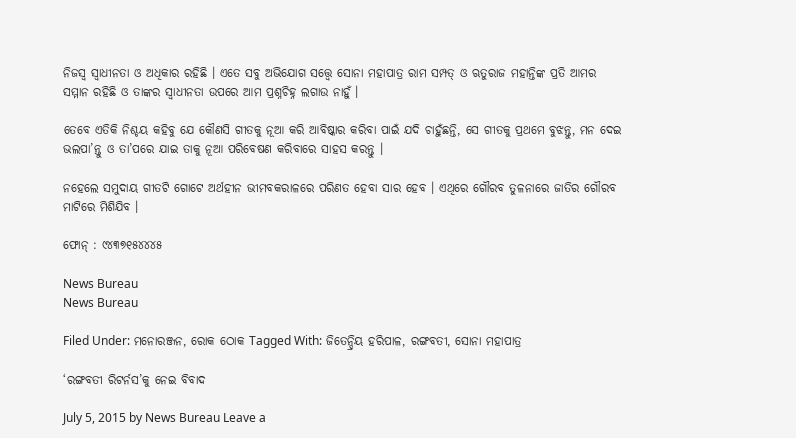ନିଜସ୍ୱ ସ୍ୱାଧୀନତା ଓ ଅଧିକାର ରହିଛି । ଏତେ ସବୁ ଅଭିଯୋଗ ସତ୍ତ୍ୱେ ସୋନା ମହାପାତ୍ର ରାମ ସମ୍ପତ୍‍ ଓ ଋତୁରାଜ ମହାନ୍ତିଙ୍କ ପ୍ରତି ଆମର ସମ୍ମାନ ରହିଛି ଓ ତାଙ୍କର ସ୍ୱାଧୀନତା ଉପରେ ଆମ ପ୍ରଶ୍ନଚିହ୍ନ ଲଗାଉ ନାହୁଁ ।

ତେବେ ଏତିକି ନିଶ୍ଚୟ କହିବୁ ଯେ କୌଣସି ଗୀତକୁ ନୂଆ କରି ଆବିଷ୍କାର କରିବା ପାଇଁ ଯଦି ଚାହୁଁଛନ୍ତି, ସେ ଗୀତକୁ ପ୍ରଥମେ ବୁଝନ୍ତୁ, ମନ ଦେଇ ଭଲପା’ନ୍ତୁ ଓ ତା’ପରେ ଯାଇ ତାକୁ ନୂଆ ପରିବେଷଣ କରିବାରେ ସାହସ କରନ୍ତୁ ।

ନହେଲେ ସମୁଦାୟ ଗୀତଟି ଗୋଟେ ଅର୍ଥହୀନ ଭୀମବକରାଳରେ ପରିଣତ ହେବା ସାର ହେବ । ଏଥିରେ ଗୌରବ ତୁଳନାରେ ଜାତିର ଗୌରବ ମାଟିରେ ମିଶିଯିବ ।

ଫୋନ୍‍ : ୯୪୩୭୧୫୪୪୪୫

News Bureau
News Bureau

Filed Under: ମନୋରଞ୍ଜନ, ରୋକ ଠୋକ Tagged With: ଜିତେନ୍ଦ୍ରିୟ ହରିପାଳ, ରଙ୍ଗବତୀ, ସୋନା ମହାପାତ୍ର

‘ରଙ୍ଗବତୀ ରିଟର୍ନସ’କୁ ନେଇ ବିବାଦ

July 5, 2015 by News Bureau Leave a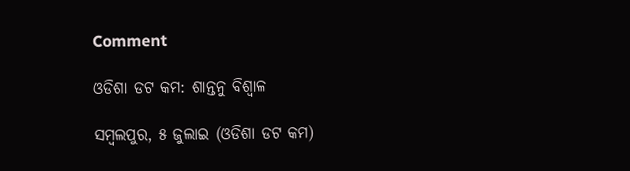Comment

ଓଡିଶା ଡଟ କମ: ଶାନ୍ତନୁ ବିଶ୍ଵାଳ

ସମ୍ବଲପୁର, ୫ ଜୁଲାଇ (ଓଡିଶା ଡଟ କମ)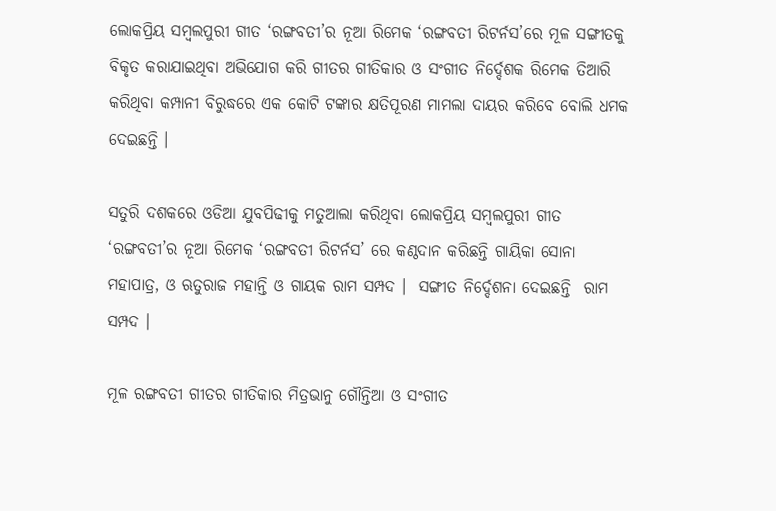ଲୋକପ୍ରିୟ ସମ୍ବଲପୁରୀ ଗୀତ ‘ରଙ୍ଗବତୀ’ର ନୂଆ ରିମେକ ‘ରଙ୍ଗବତୀ ରିଟର୍ନସ’ରେ ମୂଳ ସଙ୍ଗୀତକୁ ବିକୃତ କରାଯାଇଥିବା ଅଭିଯୋଗ କରି ଗୀତର ଗୀତିକାର ଓ ସଂଗୀତ ନିର୍ଦ୍ଦେଶକ ରିମେକ ତିଆରି କରିଥିବା କମ୍ପାନୀ ବିରୁଦ୍ଧରେ ଏକ କୋଟି ଟଙ୍କାର କ୍ଷତିପୂରଣ ମାମଲା ଦାୟର କରିବେ ବୋଲି ଧମକ ଦେଇଛନ୍ତି ।

ସତୁରି ଦଶକରେ ଓଡିଆ ଯୁବପିଢୀକୁ ମତୁଆଲା କରିଥିବା ଲୋକପ୍ରିୟ ସମ୍ବଲପୁରୀ ଗୀତ ‘ରଙ୍ଗବତୀ’ର ନୂଆ ରିମେକ ‘ରଙ୍ଗବତୀ ରିଟର୍ନସ’ ରେ କଣ୍ଠଦାନ କରିଛନ୍ତି ଗାୟିକା ସୋନା ମହାପାତ୍ର, ଓ ଋତୁରାଜ ମହାନ୍ତି ଓ ଗାୟକ ରାମ ସମ୍ପଦ ।  ସଙ୍ଗୀତ ନିର୍ଦ୍ଦେଶନା ଦେଇଛନ୍ତି  ରାମ ସମ୍ପଦ ।

ମୂଳ ରଙ୍ଗବତୀ ଗୀତର ଗୀତିକାର ମିତ୍ରଭାନୁ ଗୌନ୍ତିଆ ଓ ସଂଗୀତ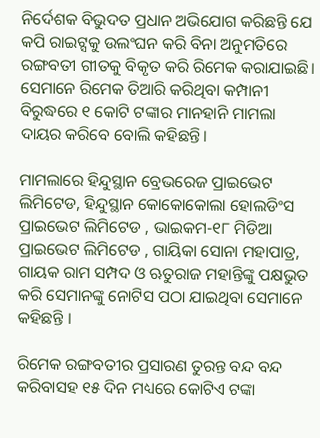ନିର୍ଦେଶକ ବିଭୁଦତ ପ୍ରଧାନ ଅଭିଯୋଗ କରିଛନ୍ତି ଯେ କପି ରାଇଟ୍ସକୁ ଉଲଂଘନ କରି ବିନା ଅନୁମତିରେ ରଙ୍ଗବତୀ ଗୀତକୁ ବିକୃତ କରି ରିମେକ କରାଯାଇଛି। ସେମାନେ ରିମେକ ତିଆରି କରିଥିବା କମ୍ପାନୀ ବିରୁଦ୍ଧରେ ୧ କୋଟି ଟଙ୍କାର ମାନହାନି ମାମଲା ଦାୟର କରିବେ ବୋଲି କହିଛନ୍ତି।

ମାମଲାରେ ହିନ୍ଦୁସ୍ଥାନ ବ୍ରେଭରେଜ ପ୍ରାଇଭେଟ ଲିମିଟେଡ, ହିନ୍ଦୁସ୍ଥାନ କୋକୋକୋଲା ହୋଲଡିଂସ ପ୍ରାଇଭେଟ ଲିମିଟେଡ , ଭାଇକମ-୧୮ ମିଡିଆ ପ୍ରାଇଭେଟ ଲିମିଟେଡ , ଗାୟିକା ସୋନା ମହାପାତ୍ର, ଗାୟକ ରାମ ସମ୍ପଦ ଓ ଋତୁରାଜ ମହାନ୍ତିଙ୍କୁ ପକ୍ଷଭୁତ କରି ସେମାନଙ୍କୁ ନୋଟିସ ପଠା ଯାଇଥିବା ସେମାନେ କହିଛନ୍ତି ।

ରିମେକ ରଙ୍ଗବତୀର ପ୍ରସାରଣ ତୁରନ୍ତ ବନ୍ଦ ବନ୍ଦ କରିବାସହ ୧୫ ଦିନ ମଧ୍ୟରେ କୋଟିଏ ଟଙ୍କା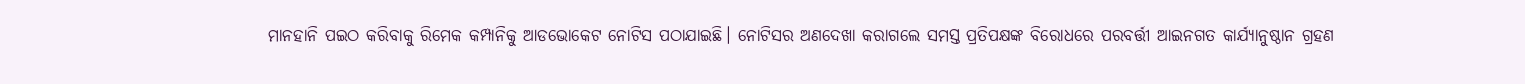ମାନହାନି ପଇଠ କରିବାକୁ ରିମେକ କମ୍ପାନିକୁ ଆଡଭୋକେଟ ନୋଟିସ ପଠାଯାଇଛି। ନୋଟିସର ଅଣଦେଖା କରାଗଲେ ସମସ୍ତ ପ୍ରତିପକ୍ଷଙ୍କ ବିରୋଧରେ ପରବର୍ତ୍ତୀ ଆଇନଗତ କାର୍ଯ୍ୟାନୁଷ୍ଠାନ ଗ୍ରହଣ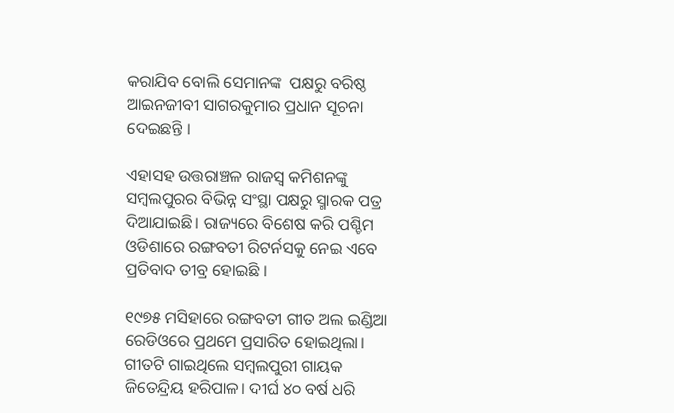କରାଯିବ ବୋଲି ସେମାନଙ୍କ  ପକ୍ଷରୁ ବରିଷ୍ଠ ଆଇନଜୀବୀ ସାଗରକୁମାର ପ୍ରଧାନ ସୂଚନା ଦେଇଛନ୍ତି ।

ଏହାସହ ଉତ୍ତରାଞ୍ଚଳ ରାଜସ୍ୱ କମିଶନଙ୍କୁ ସମ୍ବଲପୁରର ବିଭିନ୍ନ ସଂସ୍ଥା ପକ୍ଷରୁ ସ୍ମାରକ ପତ୍ର ଦିଆଯାଇଛି। ରାଜ୍ୟରେ ବିଶେଷ କରି ପଶ୍ଚିମ ଓଡିଶାରେ ରଙ୍ଗବତୀ ରିଟର୍ନସକୁ ନେଇ ଏବେ ପ୍ରତିବାଦ ତୀବ୍ର ହୋଇଛି ।

୧୯୭୫ ମସିହାରେ ରଙ୍ଗବତୀ ଗୀତ ଅଲ ଇଣ୍ଡିଆ ରେଡିଓରେ ପ୍ରଥମେ ପ୍ରସାରିତ ହୋଇଥିଲା। ଗୀତଟି ଗାଇଥିଲେ ସମ୍ବଲପୁରୀ ଗାୟକ ଜିତେନ୍ଦ୍ରିୟ ହରିପାଳ। ଦୀର୍ଘ ୪୦ ବର୍ଷ ଧରି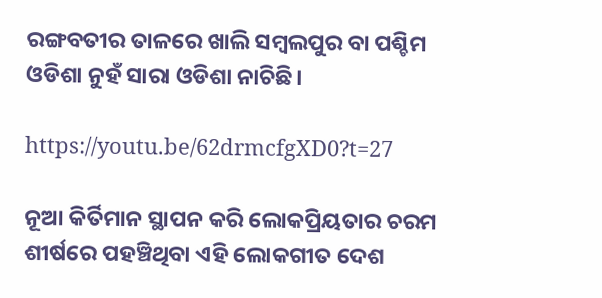ରଙ୍ଗବତୀର ତାଳରେ ଖାଲି ସମ୍ବଲପୁର ବା ପଶ୍ଚିମ ଓଡିଶା ନୁହଁ ସାରା ଓଡିଶା ନାଚିଛି।

https://youtu.be/62drmcfgXD0?t=27

ନୂଆ କିର୍ତିମାନ ସ୍ଥାପନ କରି ଲୋକପ୍ରିୟତାର ଚରମ ଶୀର୍ଷରେ ପହଞ୍ଚିଥିବା ଏହି ଲୋକଗୀତ ଦେଶ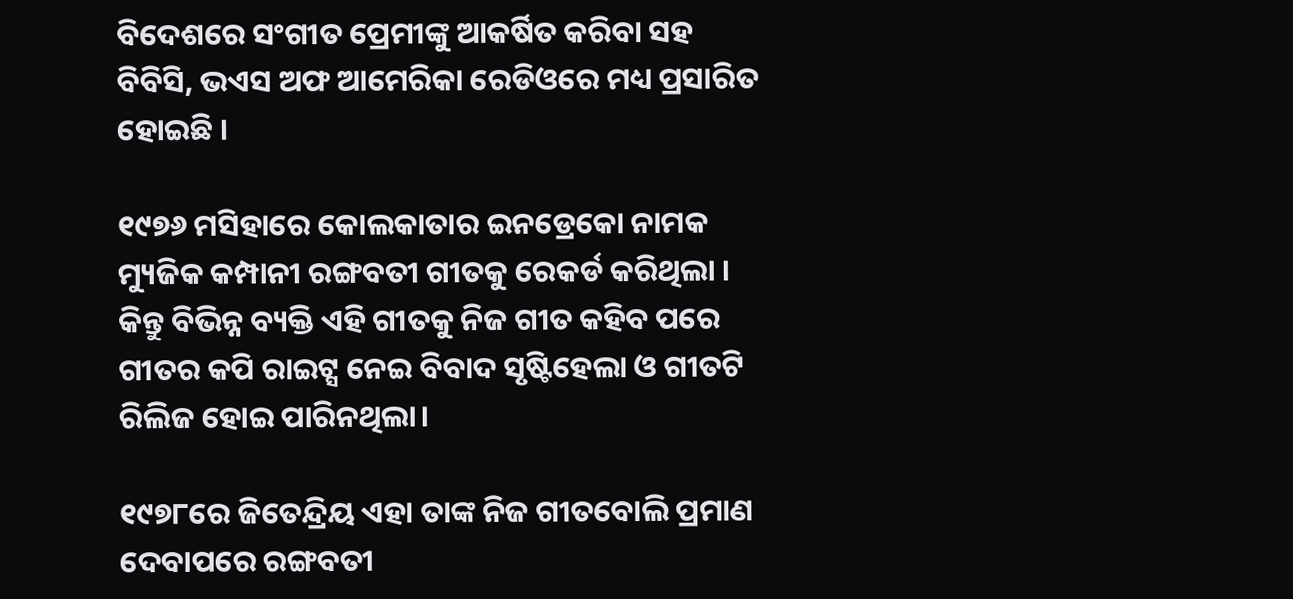ବିଦେଶରେ ସଂଗୀତ ପ୍ରେମୀଙ୍କୁ ଆକର୍ଷିତ କରିବା ସହ ବିବିସି, ଭଏସ ଅଫ ଆମେରିକା ରେଡିଓରେ ମଧ୍ୟ ପ୍ରସାରିତ ହୋଇଛି ।

୧୯୭୬ ମସିହାରେ କୋଲକାତାର ଇନଡ୍ରେକୋ ନାମକ ମ୍ୟୁଜିକ କମ୍ପାନୀ ରଙ୍ଗବତୀ ଗୀତକୁ ରେକର୍ଡ କରିଥିଲା । କିନ୍ତୁ ବିଭିନ୍ନ ବ୍ୟକ୍ତି ଏହି ଗୀତକୁ ନିଜ ଗୀତ କହିବ ପରେ ଗୀତର କପି ରାଇଟ୍ସ ନେଇ ବିବାଦ ସୃଷ୍ଟିହେଲା ଓ ଗୀତଟି ରିଲିଜ ହୋଇ ପାରିନଥିଲା।

୧୯୭୮ରେ ଜିତେନ୍ଦ୍ରିୟ ଏହା ତାଙ୍କ ନିଜ ଗୀତବୋଲି ପ୍ରମାଣ ଦେବାପରେ ରଙ୍ଗବତୀ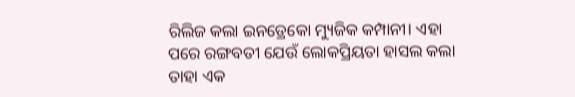ରିଲିଜ କଲା ଇନଡ୍ରେକୋ ମ୍ୟୁଜିକ କମ୍ପାନୀ। ଏହା ପରେ ରଙ୍ଗବତୀ ଯେଉଁ ଲୋକପ୍ରିୟତା ହାସଲ କଲା ତାହା ଏକ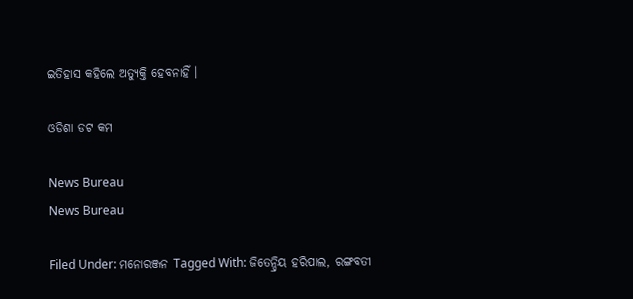ଇତିହାସ କହିଲେ ଅତ୍ୟୁକ୍ତି ହେବନାହିଁ ।

ଓଡିଶା ଡଟ କମ

News Bureau
News Bureau

Filed Under: ମନୋରଞ୍ଜନ Tagged With: ଜିତେନ୍ଦ୍ରିୟ ହରିପାଲ, ରଙ୍ଗବତୀ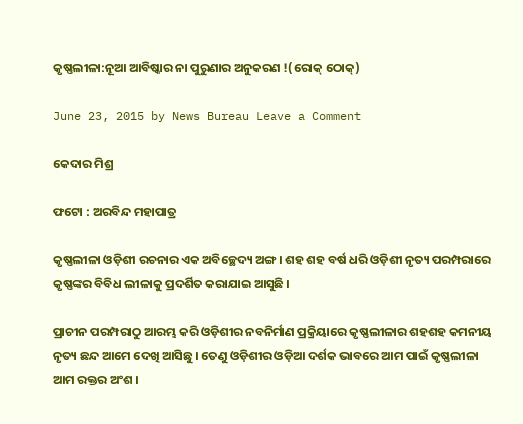କୃଷ୍ଣଲୀଳା:ନୂଆ ଆବିଷ୍କାର ନା ପୁରୁଣାର ଅନୁକରଣ !(ରୋକ୍ ଠୋକ୍)

June 23, 2015 by News Bureau Leave a Comment

କେଦାର ମିଶ୍ର

ଫଟୋ : ଅରବିନ୍ଦ ମହାପାତ୍ର

କୃଷ୍ଣଲୀଳା ଓଡ଼ିଶୀ ରଚନାର ଏକ ଅବିଚ୍ଛେଦ୍ୟ ଅଙ୍ଗ । ଶହ ଶହ ବର୍ଷ ଧରି ଓଡ଼ିଶୀ ନୃତ୍ୟ ପରମ୍ପରାରେ କୃଷ୍ଣଙ୍କର ବିବିଧ ଲୀଳାକୁ ପ୍ରଦର୍ଶିତ କରାଯାଇ ଆସୁଛି ।

ପ୍ରାଚୀନ ପରମ୍ପରାଠୁ ଆରମ୍ଭ କରି ଓଡ଼ିଶୀର ନବନିର୍ମାଣ ପ୍ରକ୍ରିୟାରେ କୃଷ୍ଣଲୀଳାର ଶହଶହ କମନୀୟ ନୃତ୍ୟ ଛନ୍ଦ ଆମେ ଦେଖି ଆସିଛୁ । ତେଣୁ ଓଡ଼ିଶୀର ଓଡ଼ିଆ ଦର୍ଶକ ଭାବରେ ଆମ ପାଇଁ କୃଷ୍ଣଲୀଳା ଆମ ରକ୍ତର ଅଂଶ ।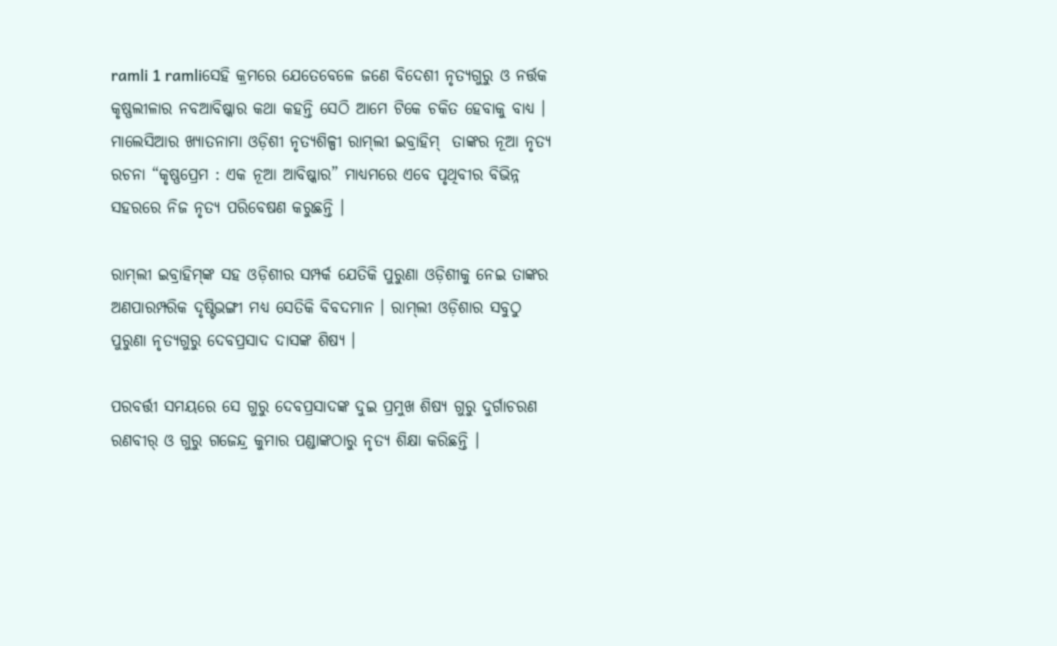ramli 1 ramliସେହି କ୍ରମରେ ଯେତେବେଳେ ଜଣେ ବିଦେଶୀ ନୃତ୍ୟଗୁରୁ ଓ ନର୍ତ୍ତକ କୃଷ୍ଣଲୀଳାର ନବଆବିଷ୍କାର କଥା କହନ୍ତି ସେଠି ଆମେ ଟିକେ ଚକିତ ହେବାକୁ ବାଧ୍ୟ । ମାଲେସିଆର ଖ୍ୟାତନାମା ଓଡ଼ିଶୀ ନୃତ୍ୟଶିଳ୍ପୀ ରାମ୍‍ଲୀ ଇବ୍ରାହିମ୍‍  ତାଙ୍କର ନୂଆ ନୃତ୍ୟ ରଚନା “କୃଷ୍ଣପ୍ରେମ : ଏକ ନୂଆ ଆବିଷ୍କାର” ମାଧ୍ୟମରେ ଏବେ ପୃଥିବୀର ବିଭିନ୍ନ ସହରରେ ନିଜ ନୃତ୍ୟ ପରିବେଷଣ କରୁଛନ୍ତି ।

ରାମ୍‍ଲୀ ଇବ୍ରାହିମ୍‍ଙ୍କ ସହ ଓଡ଼ିଶୀର ସମ୍ପର୍କ ଯେତିକି ପୁରୁଣା ଓଡ଼ିଶୀକୁ ନେଇ ତାଙ୍କର ଅଣପାରମ୍ପରିକ ଦୃଷ୍ଟିଭଙ୍ଗୀ ମଧ୍ୟ ସେତିକି ବିବଦମାନ । ରାମ୍‍ଲୀ ଓଡ଼ିଶାର ସବୁଠୁ ପୁରୁଣା ନୃତ୍ୟଗୁରୁ ଦେବପ୍ରସାଦ ଦାସଙ୍କ ଶିଷ୍ୟ ।

ପରବର୍ତ୍ତୀ ସମୟରେ ସେ ଗୁରୁ ଦେବପ୍ରସାଦଙ୍କ ଦୁଇ ପ୍ରମୁଖ ଶିଷ୍ୟ ଗୁରୁ ଦୁର୍ଗାଚରଣ ରଣବୀର୍‍ ଓ ଗୁରୁ ଗଜେନ୍ଦ୍ର କୁମାର ପଣ୍ଡାଙ୍କଠାରୁ ନୃତ୍ୟ ଶିକ୍ଷା କରିଛନ୍ତି ।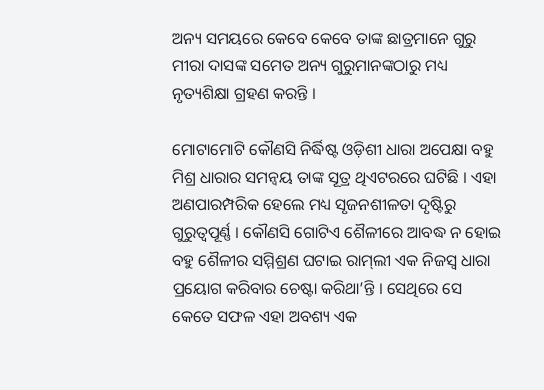ଅନ୍ୟ ସମୟରେ କେବେ କେବେ ତାଙ୍କ ଛାତ୍ରମାନେ ଗୁରୁ ମୀରା ଦାସଙ୍କ ସମେତ ଅନ୍ୟ ଗୁରୁମାନଙ୍କଠାରୁ ମଧ୍ୟ ନୃତ୍ୟଶିକ୍ଷା ଗ୍ରହଣ କରନ୍ତି ।

ମୋଟାମୋଟି କୌଣସି ନିର୍ଦ୍ଧିଷ୍ଟ ଓଡ଼ିଶୀ ଧାରା ଅପେକ୍ଷା ବହୁ ମିଶ୍ର ଧାରାର ସମନ୍ୱୟ ତାଙ୍କ ସୂତ୍ର ଥିଏଟରରେ ଘଟିଛି । ଏହା ଅଣପାରମ୍ପରିକ ହେଲେ ମଧ୍ୟ ସୃଜନଶୀଳତା ଦୃଷ୍ଟିରୁ ଗୁରୁତ୍ୱପୂର୍ଣ୍ଣ । କୌଣସି ଗୋଟିଏ ଶୈଳୀରେ ଆବଦ୍ଧ ନ ହୋଇ ବହୁ ଶୈଳୀର ସମ୍ମିଶ୍ରଣ ଘଟାଇ ରାମ୍‍ଲୀ ଏକ ନିଜସ୍ୱ ଧାରା ପ୍ରୟୋଗ କରିବାର ଚେଷ୍ଟା କରିଥା’ନ୍ତି । ସେଥିରେ ସେ କେତେ ସଫଳ ଏହା ଅବଶ୍ୟ ଏକ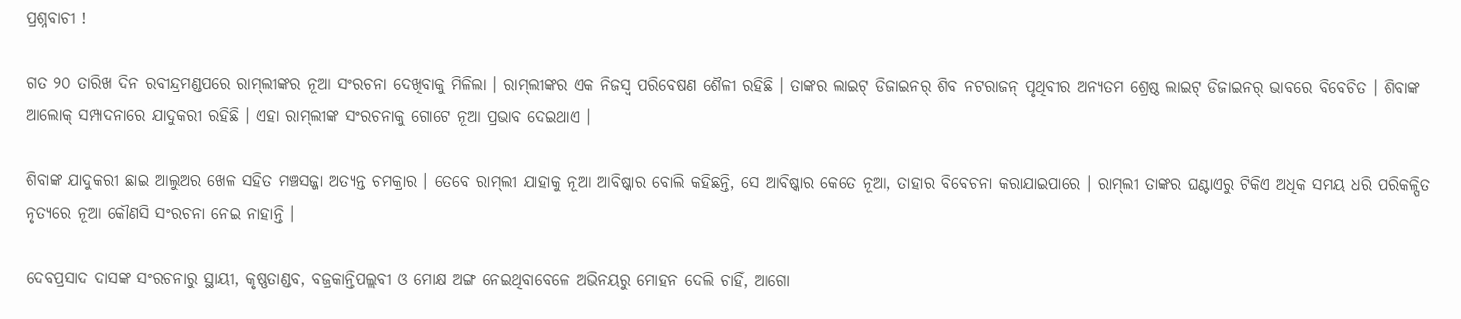ପ୍ରଶ୍ନବାଚୀ !

ଗତ ୨୦ ତାରିଖ ଦିନ ରବୀନ୍ଦ୍ରମଣ୍ଡପରେ ରାମ୍‍ଲୀଙ୍କର ନୂଆ ସଂରଚନା ଦେଖିବାକୁ ମିଳିଲା । ରାମ୍‍ଲୀଙ୍କର ଏକ ନିଜସ୍ୱ ପରିବେଷଣ ଶୈଳୀ ରହିଛି । ତାଙ୍କର ଲାଇଟ୍‍ ଡିଜାଇନର୍‍ ଶିବ ନଟରାଜନ୍‍ ପୃଥିବୀର ଅନ୍ୟତମ ଶ୍ରେଷ୍ଠ ଲାଇଟ୍‍ ଡିଜାଇନର୍‍ ଭାବରେ ବିବେଚିତ । ଶିବାଙ୍କ ଆଲୋକ୍‍ ସମ୍ପାଦନାରେ ଯାଦୁକରୀ ରହିଛି । ଏହା ରାମ୍‍ଲୀଙ୍କ ସଂରଚନାକୁ ଗୋଟେ ନୂଆ ପ୍ରଭାବ ଦେଇଥାଏ ।

ଶିବାଙ୍କ ଯାଦୁକରୀ ଛାଇ ଆଲୁଅର ଖେଳ ସହିତ ମଞ୍ଚସଜ୍ଜା ଅତ୍ୟନ୍ତ ଚମକ୍ରାର । ତେବେ ରାମ୍‍ଲୀ ଯାହାକୁ ନୂଆ ଆବିଷ୍କାର ବୋଲି କହିଛନ୍ତି, ସେ ଆବିଷ୍କାର କେତେ ନୂଆ, ତାହାର ବିବେଚନା କରାଯାଇପାରେ । ରାମ୍‍ଲୀ ତାଙ୍କର ଘଣ୍ଟାଏରୁ ଟିକିଏ ଅଧିକ ସମୟ ଧରି ପରିକଳ୍ପିତ ନୃତ୍ୟରେ ନୂଆ କୌଣସି ସଂରଚନା ନେଇ ନାହାନ୍ତି ।

ଦେବପ୍ରସାଦ ଦାସଙ୍କ ସଂରଚନାରୁ ସ୍ଥାୟୀ, କୃଷ୍ଣତାଣ୍ଡବ, ବଜ୍ରକାନ୍ତିପଲ୍ଲବୀ ଓ ମୋକ୍ଷ ଅଙ୍ଗ ନେଇଥିବାବେଳେ ଅଭିନୟରୁ ମୋହନ ଦେଲି ଚାହିଁ, ଆଗୋ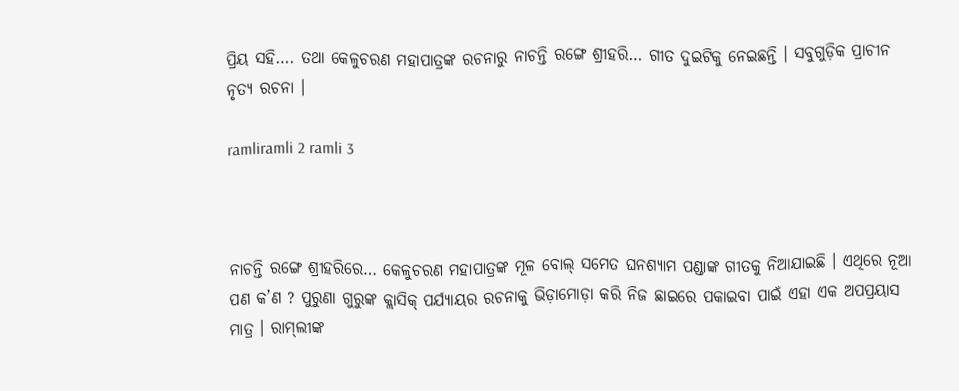ପ୍ରିୟ ସହି…. ତଥା କେଳୁଚରଣ ମହାପାତ୍ରଙ୍କ ରଚନାରୁ ନାଚନ୍ତି ରଙ୍ଗେ ଶ୍ରୀହରି… ଗୀତ ଦୁଇଟିକୁ ନେଇଛନ୍ତି । ସବୁଗୁଡ଼ିକ ପ୍ରାଚୀନ ନୃତ୍ୟ ରଚନା ।

ramliramli 2 ramli 3



ନାଚନ୍ତି ରଙ୍ଗେ ଶ୍ରୀହରିରେ… କେଳୁଚରଣ ମହାପାତ୍ରଙ୍କ ମୂଳ ବୋଲ୍‍ ସମେତ ଘନଶ୍ୟାମ ପଣ୍ଡାଙ୍କ ଗୀତକୁ ନିଆଯାଇଛି । ଏଥିରେ ନୂଆ ପଣ କ’ଣ ? ପୁରୁଣା ଗୁରୁଙ୍କ କ୍ଲାସିକ୍‍ ପର୍ଯ୍ୟାୟର ରଚନାକୁ ଭିଡ଼ାମୋଡ଼ା କରି ନିଜ ଛାଇରେ ପକାଇବା ପାଇଁ ଏହା ଏକ ଅପପ୍ରୟାସ ମାତ୍ର । ରାମ୍‍ଲୀଙ୍କ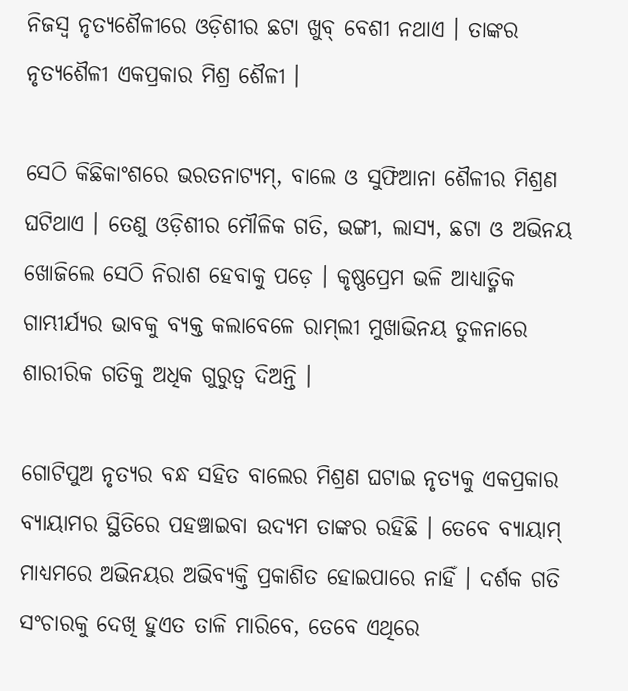ନିଜସ୍ୱ ନୃତ୍ୟଶୈଳୀରେ ଓଡ଼ିଶୀର ଛଟା ଖୁବ୍‍ ବେଶୀ ନଥାଏ । ତାଙ୍କର ନୃତ୍ୟଶୈଳୀ ଏକପ୍ରକାର ମିଶ୍ର ଶୈଳୀ ।

ସେଠି କିଛିକାଂଶରେ ଭରତନାଟ୍ୟମ୍‍, ବାଲେ ଓ ସୁଫିଆନା ଶୈଳୀର ମିଶ୍ରଣ ଘଟିଥାଏ । ତେଣୁ ଓଡ଼ିଶୀର ମୌଳିକ ଗତି, ଭଙ୍ଗୀ, ଲାସ୍ୟ, ଛଟା ଓ ଅଭିନୟ ଖୋଜିଲେ ସେଠି ନିରାଶ ହେବାକୁ ପଡ଼େ । କୃଷ୍ଣପ୍ରେମ ଭଳି ଆଧ୍ୟାତ୍ମିକ ଗାମ୍ଭୀର୍ଯ୍ୟର ଭାବକୁ ବ୍ୟକ୍ତ କଲାବେଳେ ରାମ୍‍ଲୀ ମୁଖାଭିନୟ ତୁଳନାରେ ଶାରୀରିକ ଗତିକୁ ଅଧିକ ଗୁରୁତ୍ୱ ଦିଅନ୍ତି ।

ଗୋଟିପୁଅ ନୃତ୍ୟର ବନ୍ଧ ସହିତ ବାଲେର ମିଶ୍ରଣ ଘଟାଇ ନୃତ୍ୟକୁ ଏକପ୍ରକାର ବ୍ୟାୟାମର ସ୍ଥିତିରେ ପହଞ୍ଚାଇବା ଉଦ୍ୟମ ତାଙ୍କର ରହିଛି । ତେବେ ବ୍ୟାୟାମ୍‍ ମାଧ୍ୟମରେ ଅଭିନୟର ଅଭିବ୍ୟକ୍ତି ପ୍ରକାଶିତ ହୋଇପାରେ ନାହିଁ । ଦର୍ଶକ ଗତି ସଂଚାରକୁ ଦେଖି ହୁଏତ ତାଳି ମାରିବେ, ତେବେ ଏଥିରେ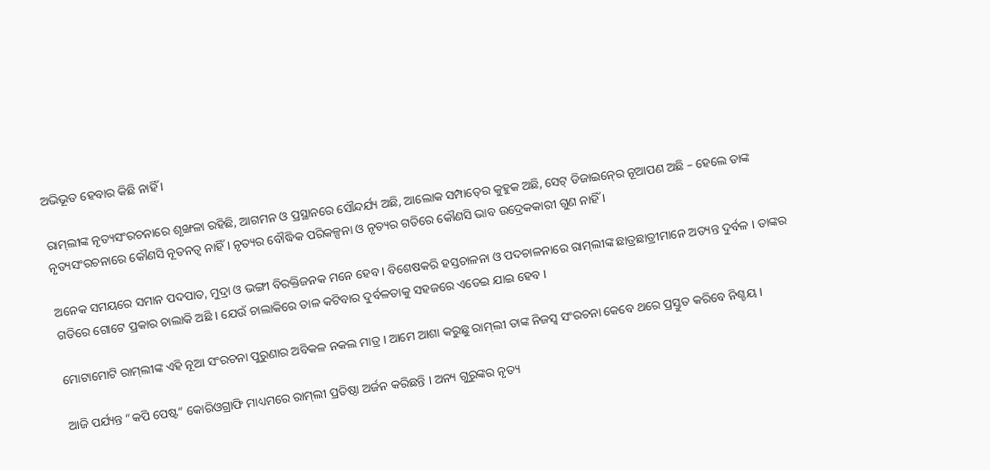ଅଭିଭୂତ ହେବାର କିଛି ନାହିଁ ।

ରାମ୍‍ଲୀଙ୍କ ନୃତ୍ୟସଂରଚନାରେ ଶୃଙ୍ଖଳା ରହିଛି, ଆଗମନ ଓ ପ୍ରସ୍ଥାନରେ ସୌନ୍ଦର୍ଯ୍ୟ ଅଛି, ଆଲୋକ ସମ୍ପାତ୍‍ରେ କୁହୁକ ଅଛି, ସେଟ୍‍ ଡିଜାଇନ୍‍ରେ ନୂଆପଣ ଅଛି – ହେଲେ ତାଙ୍କ ନୃତ୍ୟସଂରଚନାରେ କୌଣସି ନୂତନତ୍ୱ ନାହିଁ । ନୃତ୍ୟର ବୌଦ୍ଧିକ ପରିକଳ୍ପନା ଓ ନୃତ୍ୟର ଗତିରେ କୌଣସି ଭାବ ଉଦ୍ରେକକାରୀ ଗୁଣ ନାହିଁ ।

ଅନେକ ସମୟରେ ସମାନ ପଦପାତ, ମୁଦ୍ରା ଓ ଭଙ୍ଗୀ ବିରକ୍ତିଜନକ ମନେ ହେବ । ବିଶେଷକରି ହସ୍ତଚାଳନା ଓ ପଦଚାଳନାରେ ରାମ୍‍ଲୀଙ୍କ ଛାତ୍ରଛାତ୍ରୀମାନେ ଅତ୍ୟନ୍ତ ଦୁର୍ବଳ । ତାଙ୍କର ଗତିରେ ଗୋଟେ ପ୍ରକାର ଚାଲାକି ଅଛି । ଯେଉଁ ଚାଲାକିରେ ତାଳ କଟିବାର ଦୁର୍ବଳତାକୁ ସହଜରେ ଏଡେଇ ଯାଇ ହେବ ।

ମୋଟାମୋଟି ରାମ୍‍ଲୀଙ୍କ ଏହି ନୂଆ ସଂରଚନା ପୁରୁଣାର ଅବିକଳ ନକଲ ମାତ୍ର । ଆମେ ଆଶା କରୁଛୁ ରାମ୍‍ଲୀ ତାଙ୍କ ନିଜସ୍ୱ ସଂରଚନା କେବେ ଥରେ ପ୍ରସ୍ତୁତ କରିବେ ନିଶ୍ଚୟ ।

ଆଜି ପର୍ଯ୍ୟନ୍ତ “କପି ପେଷ୍ଟ” କୋରିଓଗ୍ରାଫି ମାଧ୍ୟମରେ ରାମ୍‍ଲୀ ପ୍ରତିଷ୍ଠା ଅର୍ଜନ କରିଛନ୍ତି । ଅନ୍ୟ ଗୁରୁଙ୍କର ନୃତ୍ୟ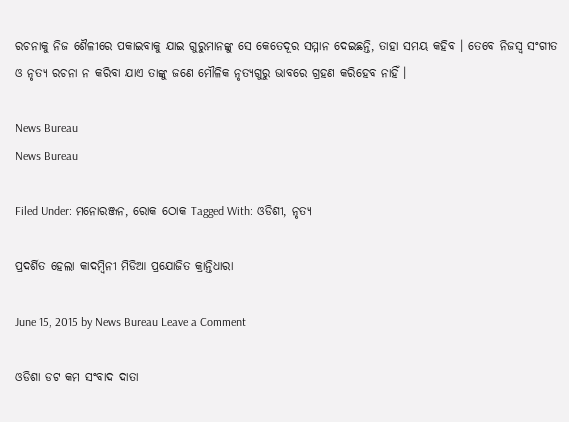ରଚନାକୁ ନିଜ ଶୈଳୀରେ ପକାଇବାକୁ ଯାଇ ଗୁରୁମାନଙ୍କୁ ସେ କେତେଦୂର ସମ୍ମାନ ଦେଇଛନ୍ତି, ତାହା ସମୟ କହିବ । ତେବେ ନିଜସ୍ୱ ସଂଗୀତ ଓ ନୃତ୍ୟ ରଚନା ନ କରିବା ଯାଏ ତାଙ୍କୁ ଜଣେ ମୌଳିକ ନୃତ୍ୟଗୁରୁ ଭାବରେ ଗ୍ରହଣ କରିହେବ ନାହିଁ ।

News Bureau
News Bureau

Filed Under: ମନୋରଞ୍ଜନ, ରୋକ ଠୋକ Tagged With: ଓଡିଶୀ, ନୃତ୍ୟ

ପ୍ରଦର୍ଶିତ ହେଲା କାଦମ୍ବିନୀ ମିଡିଆ ପ୍ରଯୋଜିତ କ୍ରାନ୍ତିଧାରା

June 15, 2015 by News Bureau Leave a Comment

ଓଡିଶା ଡଟ କମ ସଂବାଦ ଦାତା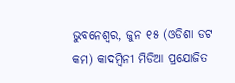ଭୁବନେଶ୍ଵର, ଜୁନ ୧୫ (ଓଡିଶା ଡଟ କମ) କାଦମ୍ବିନୀ ମିଡିଆ ପ୍ରଯୋଜିତ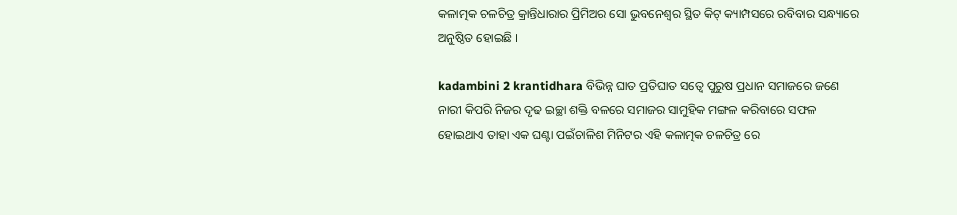କଳାତ୍ମକ ଚଳଚିତ୍ର କ୍ରାନ୍ତିଧାରାର ପ୍ରିମିଅର ସୋ ଭୁବନେଶ୍ଵର ସ୍ଥିତ କିଟ୍ କ୍ୟାମ୍ପସରେ ରବିବାର ସନ୍ଧ୍ୟାରେ ଅନୁଷ୍ଠିତ ହୋଇଛି ।

kadambini 2 krantidhara ବିଭିନ୍ନ ଘାତ ପ୍ରତିଘାତ ସତ୍ଵେ ପୁରୁଷ ପ୍ରଧାନ ସମାଜରେ ଜଣେ ନାରୀ କିପରି ନିଜର ଦୃଢ ଇଚ୍ଛା ଶକ୍ତି ବଳରେ ସମାଜର ସାମୁହିକ ମଙ୍ଗଳ କରିବାରେ ସଫଳ ହୋଇଥାଏ ତାହା ଏକ ଘଣ୍ଟା ପଇଁଚାଳିଶ ମିନିଟର ଏହି କଳାତ୍ମକ ଚଳଚିତ୍ର ରେ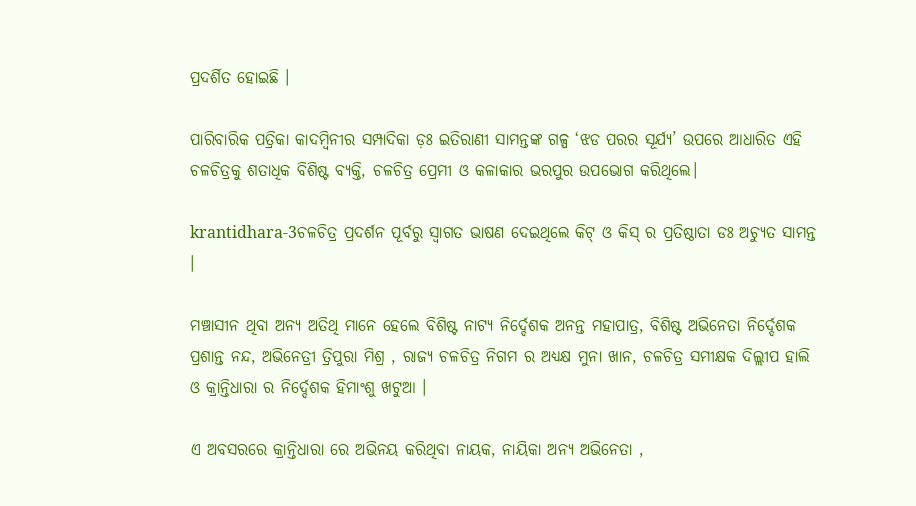ପ୍ରଦର୍ଶିତ ହୋଇଛି ।

ପାରିବାରିକ ପତ୍ରିକା କାଦମ୍ବିନୀର ସମ୍ପାଦିକା ଡ଼ଃ ଇତିରାଣୀ ସାମନ୍ତଙ୍କ ଗଳ୍ପ ‘ଝଡ ପରର ସୂର୍ଯ୍ୟ’ ଉପରେ ଆଧାରିତ ଏହି ଚଳଚିତ୍ରକୁ ଶତାଧିକ ବିଶିଷ୍ଟ ବ୍ୟକ୍ତି, ଚଳଚିତ୍ର ପ୍ରେମୀ ଓ କଳାକାର ଭରପୁର ଉପଭୋଗ କରିଥିଲେ।

krantidhara-3ଚଳଚିତ୍ର ପ୍ରଦର୍ଶନ ପୂର୍ବରୁ ସ୍ଵାଗତ ଭାଷଣ ଦେଇଥିଲେ କିଟ୍ ଓ କିସ୍ ର ପ୍ରତିଷ୍ଠାତା ଡଃ ଅଚ୍ୟୁତ ସାମନ୍ତ ।

ମଞ୍ଚାସୀନ ଥିବା ଅନ୍ୟ ଅତିଥି ମାନେ ହେଲେ ବିଶିଷ୍ଟ ନାଟ୍ୟ ନିର୍ଦ୍ଦେଶକ ଅନନ୍ତ ମହାପାତ୍ର, ବିଶିଷ୍ଟ ଅଭିନେତା ନିର୍ଦ୍ଦେଶକ ପ୍ରଶାନ୍ତ ନନ୍ଦ, ଅଭିନେତ୍ରୀ ତ୍ରିପୁରା ମିଶ୍ର , ରାଜ୍ୟ ଚଳଚିତ୍ର ନିଗମ ର ଅଧ୍ୟକ୍ଷ ମୁନା ଖାନ, ଚଳଚିତ୍ର ସମୀକ୍ଷକ ଦିଲ୍ଲୀପ ହାଲି ଓ କ୍ରାନ୍ତିଧାରା ର ନିର୍ଦ୍ଦେଶକ ହିମାଂଶୁ ଖଟୁଆ ।

ଏ ଅବସରରେ କ୍ରାନ୍ତିଧାରା ରେ ଅଭିନୟ କରିଥିବା ନାୟକ, ନାୟିକା ଅନ୍ୟ ଅଭିନେତା ,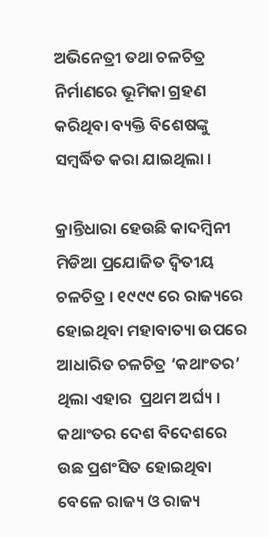ଅଭିନେତ୍ରୀ ତଥା ଚଳଚିତ୍ର ନିର୍ମାଣରେ ଭୂମିକା ଗ୍ରହଣ କରିଥିବା ବ୍ୟକ୍ତି ବିଶେଷଙ୍କୁ ସମ୍ବର୍ଦ୍ଧିତ କରା ଯାଇଥିଲା ।

କ୍ରାନ୍ତିଧାରା ହେଉଛି କାଦମ୍ବିନୀ ମିଡିଆ ପ୍ରଯୋଜିତ ଦ୍ଵିତୀୟ ଚଳଚିତ୍ର । ୧୯୯୯ ରେ ରାଜ୍ୟରେ ହୋଇଥିବା ମହାବାତ୍ୟା ଉପରେ ଆଧାରିତ ଚଳଚିତ୍ର ‘କଥାଂତର’ ଥିଲା ଏହାର  ପ୍ରଥମ ଅର୍ଘ୍ୟ । କଥାଂତର ଦେଶ ବିଦେଶରେ ଉଛ ପ୍ରଶଂସିତ ହୋଇଥିବା ବେଳେ ରାଜ୍ୟ ଓ ରାଜ୍ୟ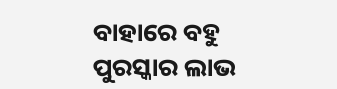ବାହାରେ ବହୁ ପୁରସ୍କାର ଲାଭ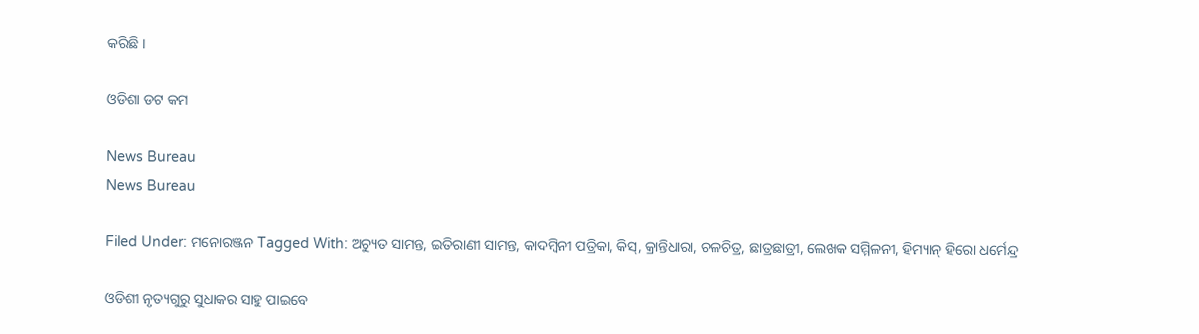କରିଛି ।

ଓଡିଶା ଡଟ କମ

News Bureau
News Bureau

Filed Under: ମନୋରଞ୍ଜନ Tagged With: ଅଚ୍ୟୁତ ସାମନ୍ତ, ଇତିରାଣୀ ସାମନ୍ତ, କାଦମ୍ବିନୀ ପତ୍ରିକା, କିସ୍, କ୍ରାନ୍ତିଧାରା, ଚଳଚିତ୍ର, ଛାତ୍ରଛାତ୍ରୀ, ଲେଖକ ସମ୍ମିଳନୀ, ହିମ୍ୟାନ୍ ହିରୋ ଧର୍ମେନ୍ଦ୍ର

ଓଡିଶୀ ନୃତ୍ୟଗୁରୁ ସୁଧାକର ସାହୁ ପାଇବେ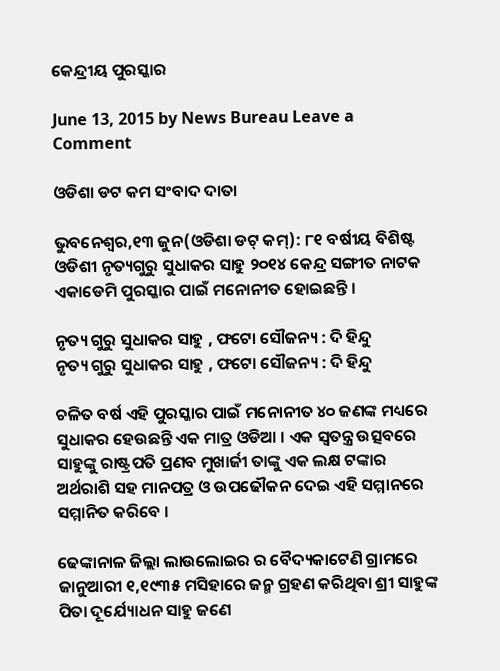କେନ୍ଦ୍ରୀୟ ପୁରସ୍କାର

June 13, 2015 by News Bureau Leave a Comment

ଓଡିଶା ଡଟ କମ ସଂବାଦ ଦାତା

ଭୁବନେଶ୍ଵର,୧୩ ଜୁନ(ଓଡିଶା ଡଟ୍ କମ୍): ୮୧ ବର୍ଷୀୟ ବିଶିଷ୍ଟ ଓଡିଶୀ ନୃତ୍ୟଗୁରୁ ସୁଧାକର ସାହୁ ୨୦୧୪ କେନ୍ଦ୍ର ସଙ୍ଗୀତ ନାଟକ ଏକାଡେମି ପୁରସ୍କାର ପାଇଁ ମନୋନୀତ ହୋଇଛନ୍ତି ।

ନୃତ୍ୟ ଗୁରୁ ସୁଧାକର ସାହୁ , ଫଟୋ ସୌଜନ୍ୟ : ଦି ହିନ୍ଦୁ
ନୃତ୍ୟ ଗୁରୁ ସୁଧାକର ସାହୁ , ଫଟୋ ସୌଜନ୍ୟ : ଦି ହିନ୍ଦୁ

ଚଳିତ ବର୍ଷ ଏହି ପୁରସ୍କାର ପାଇଁ ମନୋନୀତ ୪୦ ଜଣଙ୍କ ମଧ୍ୟରେ ସୁଧାକର ହେଉଛନ୍ତି ଏକ ମାତ୍ର ଓଡିଆ । ଏକ ସ୍ଵତନ୍ତ୍ର ଉତ୍ସବରେ ସାହୁଙ୍କୁ ରାଷ୍ଟ୍ରପତି ପ୍ରଣବ ମୁଖାର୍ଜୀ ତାଙ୍କୁ ଏକ ଲକ୍ଷ ଟଙ୍କାର ଅର୍ଥରାଶି ସହ ମାନପତ୍ର ଓ ଉପଢୌକନ ଦେଇ ଏହି ସମ୍ମାନରେ ସମ୍ମାନିତ କରିବେ ।

ଢେଙ୍କାନାଳ ଜିଲ୍ଲା ଲାଉଲୋଇର ର ବୈଦ୍ୟକାଟେଣି ଗ୍ରାମରେ ଜାନୁଆରୀ ୧,୧୯୩୫ ମସିହାରେ ଜନ୍ମ ଗ୍ରହଣ କରିଥିବା ଶ୍ରୀ ସାହୁଙ୍କ ପିତା ଦୂର୍ଯ୍ୟୋଧନ ସାହୁ ଜଣେ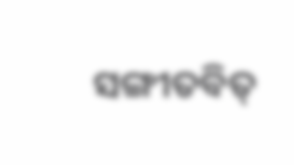ସଙ୍ଗୀତବିତ୍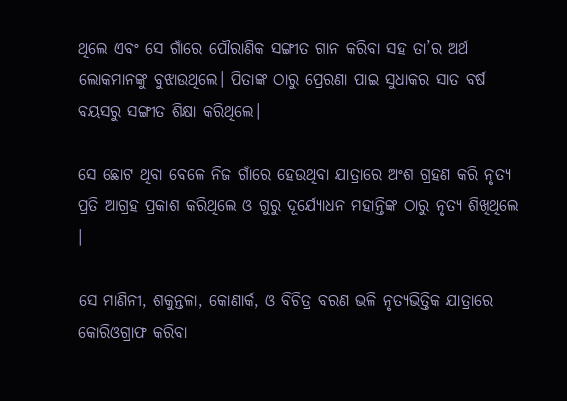ଥିଲେ ଏବଂ ସେ ଗାଁରେ ପୌରାଣିକ ସଙ୍ଗୀତ ଗାନ କରିବା ସହ ତା’ର ଅର୍ଥ ଲୋକମାନଙ୍କୁ ବୁଝାଉଥିଲେ। ପିତାଙ୍କ ଠାରୁ ପ୍ରେରଣା ପାଇ ସୁଧାକର ସାତ ବର୍ଷ ବୟସରୁ ସଙ୍ଗୀତ ଶିକ୍ଷା କରିଥିଲେ।

ସେ ଛୋଟ ଥିବା ବେଳେ ନିଜ ଗାଁରେ ହେଉଥିବା ଯାତ୍ରାରେ ଅଂଶ ଗ୍ରହଣ କରି ନୃତ୍ୟ ପ୍ରତି ଆଗ୍ରହ ପ୍ରକାଶ କରିଥିଲେ ଓ ଗୁରୁ ଦୂର୍ଯ୍ୟୋଧନ ମହାନ୍ତିଙ୍କ ଠାରୁ ନୃତ୍ୟ ଶିଖିଥିଲେ ।

ସେ ମାଣିନୀ, ଶକୁନ୍ତଳା, କୋଣାର୍କ, ଓ ବିଚିତ୍ର ବରଣ ଭଳି ନୃତ୍ୟଭିତ୍ତିକ ଯାତ୍ରାରେ କୋରିଓଗ୍ରାଫ କରିବା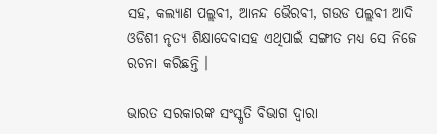ସହ, କଲ୍ୟାଣ ପଲ୍ଲବୀ, ଆନନ୍ଦ ଭୈରବୀ, ଗଉଡ ପଲ୍ଲବୀ ଆଦି ଓଡିଶୀ ନୃତ୍ୟ ଶିକ୍ଷାଦେବାସହ ଏଥିପାଇଁ ସଙ୍ଗୀତ ମଧ୍ୟ ସେ ନିଜେ ରଚନା କରିଛନ୍ତି ।

ଭାରତ ସରକାରଙ୍କ ସଂସ୍କୃତି ବିଭାଗ ଦ୍ଵାରା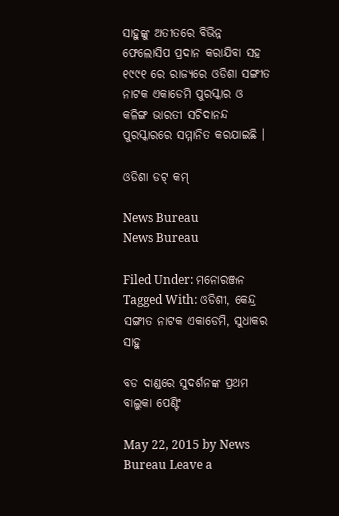ସାହୁଙ୍କୁ ଅତୀତରେ ବିଭିନ୍ନ ଫେଲୋସିପ ପ୍ରଦାନ କରାଯିବା ସହ ୧୯୯୧ ରେ ରାଜ୍ୟରେ ଓଡିଶା ସଙ୍ଗୀତ ନାଟକ ଏକାଡେମି ପୁରସ୍କାର ଓ କଳିଙ୍ଗ ଭାରତୀ ସଚିଦାନନ୍ଦ ପୁରସ୍କାରରେ ସମ୍ମାନିତ କରଯାଇଛି ।

ଓଡିଶା ଡଟ୍ କମ୍

News Bureau
News Bureau

Filed Under: ମନୋରଞ୍ଜନ Tagged With: ଓଡିଶୀ, କେନ୍ଦ୍ର ସଙ୍ଗୀତ ନାଟକ ଏକାଡେମି, ସୁଧାକର ସାହୁ

ବଡ ଦାଣ୍ଡରେ ସୁଦର୍ଶନଙ୍କ ପ୍ରଥମ ବାଲୁକା ପେଣ୍ଟିଂ

May 22, 2015 by News Bureau Leave a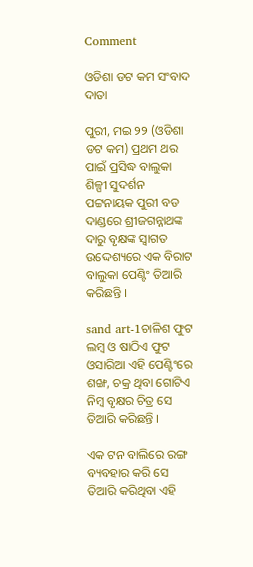Comment

ଓଡିଶା ଡଟ କମ ସଂବାଦ ଦାତା

ପୁରୀ, ମଇ ୨୨ (ଓଡିଶା ଡଟ କମ) ପ୍ରଥମ ଥର ପାଇଁ ପ୍ରସିଦ୍ଧ ବାଲୁକା ଶିଳ୍ପୀ ସୁଦର୍ଶନ ପଟ୍ଟନାୟକ ପୁରୀ ବଡ ଦାଣ୍ଡରେ ଶ୍ରୀଜଗନ୍ନାଥଙ୍କ ଦାରୁ ବୃକ୍ଷଙ୍କ ସ୍ଵାଗତ ଉଦ୍ଦେଶ୍ୟରେ ଏକ ବିରାଟ ବାଲୁକା ପେଣ୍ଟିଂ ତିଆରି କରିଛନ୍ତି ।

sand art-1ଚାଳିଶ ଫୁଟ ଲମ୍ବ ଓ ଷାଠିଏ ଫୁଟ ଓସାରିଆ ଏହି ପେଣ୍ଟିଂରେ ଶଙ୍ଖ, ଚକ୍ର ଥିବା ଗୋଟିଏ ନିମ୍ବ ବୃକ୍ଷର ଚିତ୍ର ସେ ତିଆରି କରିଛନ୍ତି ।

ଏକ ଟନ ବାଲିରେ ରଙ୍ଗ ବ୍ୟବହାର କରି ସେ ତିଆରି କରିଥିବା ଏହି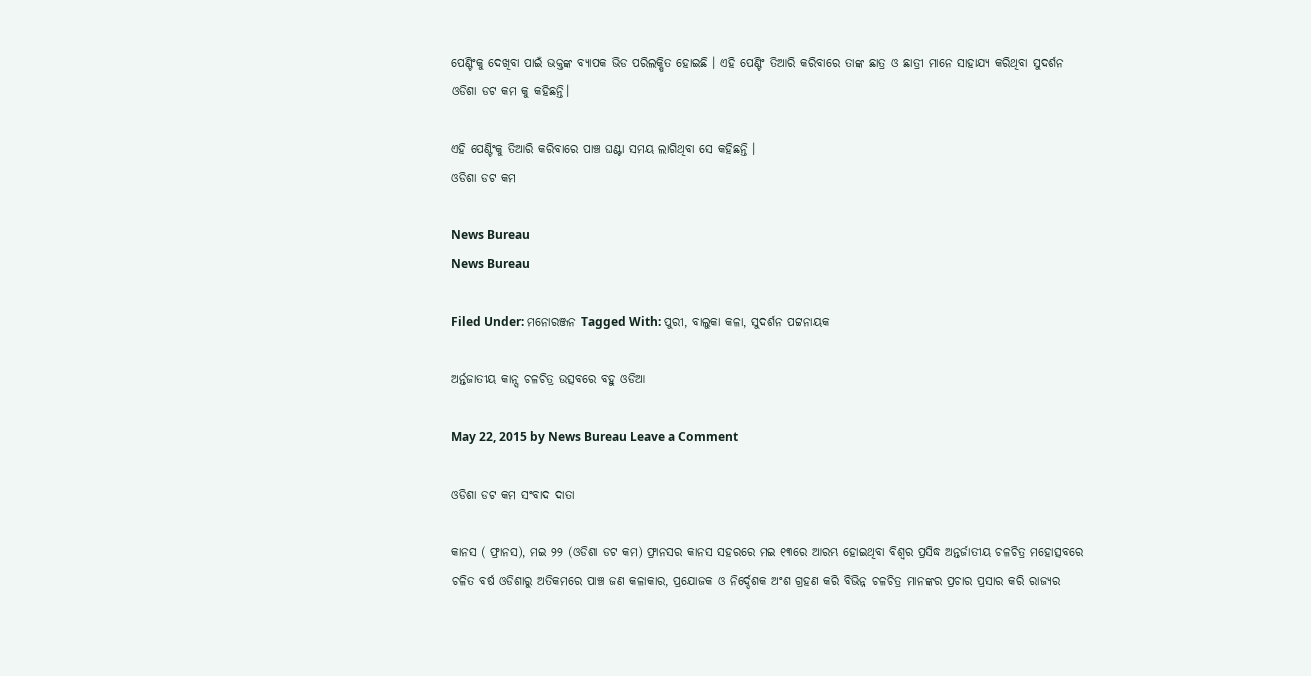ପେଣ୍ଟିଂକୁ ଦେଖିବା ପାଇଁ ଭକ୍ତଙ୍କ ବ୍ୟାପକ ଭିଡ ପରିଲକ୍ଷିତ ହୋଇଛି । ଏହି ପେଣ୍ଟିଂ ତିଆରି କରିବାରେ ତାଙ୍କ ଛାତ୍ର ଓ ଛାତ୍ରୀ ମାନେ ସାହାଯ୍ୟ କରିଥିବା ସୁଦର୍ଶନ ଓଡିଶା ଡଟ କମ କୁ କହିଛନ୍ତି।

ଏହି ପେଣ୍ଟିଂକୁ ତିଆରି କରିବାରେ ପାଞ୍ଚ ଘଣ୍ଟା ସମୟ ଲାଗିଥିବା ସେ କହିଛନ୍ତି ।
ଓଡିଶା ଡଟ କମ

News Bureau
News Bureau

Filed Under: ମନୋରଞ୍ଜନ Tagged With: ପୁରୀ, ବାଲୁକା କଳା, ସୁଦର୍ଶନ ପଟ୍ଟନାୟକ

ଅର୍ନ୍ତଜାତୀୟ କାନ୍ସ ଚଳଚିତ୍ର ଉତ୍ସବରେ ବହୁ ଓଡିଆ

May 22, 2015 by News Bureau Leave a Comment

ଓଡିଶା ଡଟ କମ ସଂବାଦ ଦାତା

କାନସ ( ଫ୍ରାନସ), ମଇ ୨୨ (ଓଡିଶା ଡଟ କମ) ଫ୍ରାନସର କାନସ ସହରରେ ମଇ ୧୩ରେ ଆରମ୍ଭ ହୋଇଥିବା ବିଶ୍ଵର ପ୍ରସିଦ୍ଧ ଅନ୍ତର୍ଜାତୀୟ ଚଳଚିତ୍ର ମହୋତ୍ସବରେ ଚଳିତ ବର୍ଷ ଓଡିଶାରୁ ଅତିକମରେ ପାଞ୍ଚ ଜଣ କଳାକାର, ପ୍ରଯୋଜକ ଓ ନିର୍ଦ୍ଦେଶକ ଅଂଶ ଗ୍ରହଣ କରି ବିଭିନ୍ନ ଚଳଚିତ୍ର ମାନଙ୍କର ପ୍ରଚାର ପ୍ରସାର କରି ରାଜ୍ୟର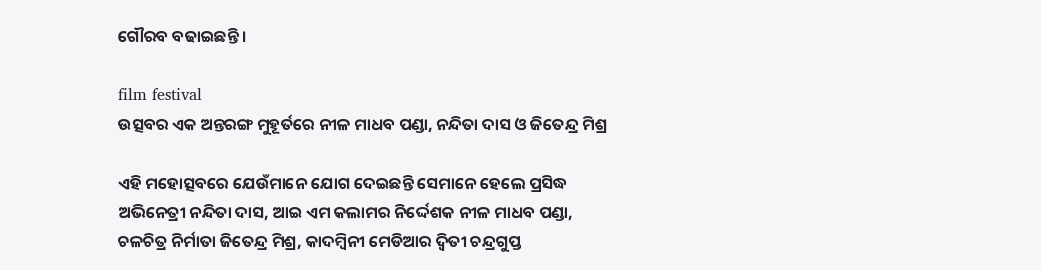ଗୌରବ ବଢାଇଛନ୍ତି ।

film festival
ଉତ୍ସବର ଏକ ଅନ୍ତରଙ୍ଗ ମୁହୂର୍ତରେ ନୀଳ ମାଧବ ପଣ୍ଡା, ନନ୍ଦିତା ଦାସ ଓ ଜିତେନ୍ଦ୍ର ମିଶ୍ର

ଏହି ମହୋତ୍ସବରେ ଯେଉଁମାନେ ଯୋଗ ଦେଇଛନ୍ତି ସେମାନେ ହେଲେ ପ୍ରସିଦ୍ଧ ଅଭିନେତ୍ରୀ ନନ୍ଦିତା ଦାସ, ଆଇ ଏମ କଲାମର ନିର୍ଦ୍ଦେଶକ ନୀଳ ମାଧବ ପଣ୍ଡା, ଚଳଚିତ୍ର ନିର୍ମାତା ଜିତେନ୍ଦ୍ର ମିଶ୍ର, କାଦମ୍ବିନୀ ମେଡିଆର ଦ୍ଵିତୀ ଚନ୍ଦ୍ରଗୁପ୍ତ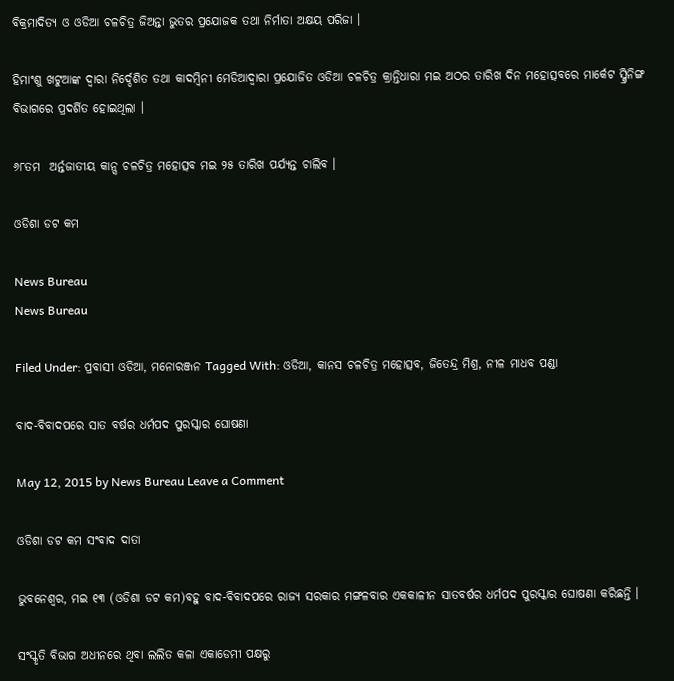ବିକ୍ରମାଦିତ୍ୟ ଓ ଓଡିଆ ଚଳଚିତ୍ର ଜିଅନ୍ତା ଭୁତର ପ୍ରଯୋଜକ ତଥା ନିର୍ମାତା ଅକ୍ଷୟ ପରିଜା ।

ହିମାଂଶୁ ଖଟୁଆଙ୍କ ଦ୍ଵାରା ନିର୍ଦ୍ଦେଶିତ ତଥା କାଦମ୍ବିନୀ ମେଡିଆଦ୍ଵାରା ପ୍ରଯୋଜିତ ଓଡିଆ ଚଳଚିତ୍ର କ୍ରାନ୍ତିଧାରା ମଇ ଅଠର ତାରିଖ ଦିନ ମହୋତ୍ସବରେ ମାର୍କେଟ ସ୍କ୍ରିନିଙ୍ଗ ବିଭାଗରେ ପ୍ରଦର୍ଶିତ ହୋଇଥିଲା ।

୬୮ତମ  ଅର୍ନ୍ତଜାତୀୟ କାନ୍ସ ଚଳଚିତ୍ର ମହୋତ୍ସବ ମଇ ୨୫ ତାରିଖ ପର୍ଯ୍ୟନ୍ତ ଚାଲିବ ।

ଓଡିଶା ଡଟ କମ

News Bureau
News Bureau

Filed Under: ପ୍ରବାସୀ ଓଡିଆ, ମନୋରଞ୍ଜନ Tagged With: ଓଡିଆ, କାନସ ଚଳଚିତ୍ର ମହୋତ୍ସବ, ଜିତେନ୍ଦ୍ର ମିଶ୍ର, ନୀଳ ମାଧବ ପଣ୍ଡା

ବାଦ-ବିବାଦପରେ ସାତ ବର୍ଷର ଧର୍ମପଦ ପୁରସ୍କାର ଘୋଷଣା

May 12, 2015 by News Bureau Leave a Comment

ଓଡିଶା ଡଟ କମ ସଂବାଦ ଦାତା

ଭୁବନେଶ୍ଵର, ମଇ ୧୩ (ଓଡିଶା ଡଟ କମ)ବହୁ ବାଦ-ବିବାଦପରେ ରାଜ୍ୟ ସରକାର ମଙ୍ଗଳବାର ଏକକାଳୀନ ସାତବର୍ଷର ଧର୍ମପଦ ପୁରସ୍କାର ଘୋଷଣା କରିଛନ୍ତି ।

ସଂସ୍କୃତି ବିଭାଗ ଅଧୀନରେ ଥିବା ଲଲିତ କଳା ଏକାଡେମୀ ପକ୍ଷରୁ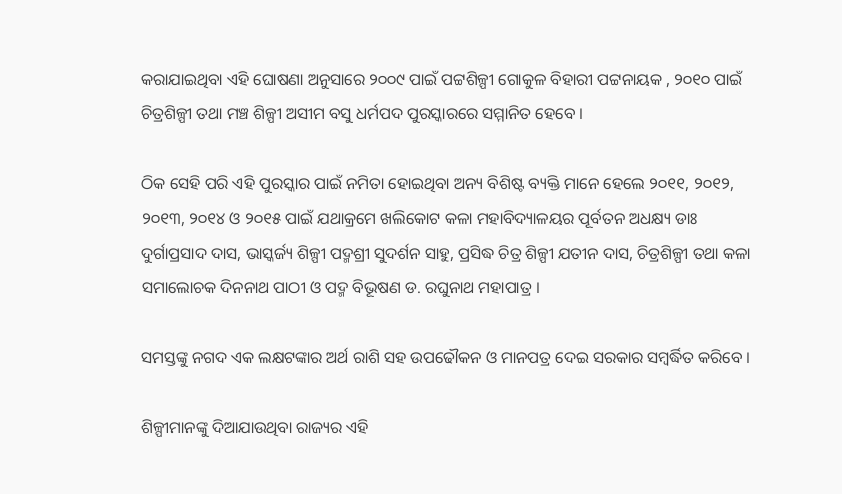କରାଯାଇଥିବା ଏହି ଘୋଷଣା ଅନୁସାରେ ୨୦୦୯ ପାଇଁ ପଟ୍ଟଶିଳ୍ପୀ ଗୋକୁଳ ବିହାରୀ ପଟ୍ଟନାୟକ , ୨୦୧୦ ପାଇଁ ଚିତ୍ରଶିଳ୍ପୀ ତଥା ମଞ୍ଚ ଶିଳ୍ପୀ ଅସୀମ ବସୁ ଧର୍ମପଦ ପୁରସ୍କାରରେ ସମ୍ମାନିତ ହେବେ ।

ଠିକ ସେହି ପରି ଏହି ପୁରସ୍କାର ପାଇଁ ନମିତା ହୋଇଥିବା ଅନ୍ୟ ବିଶିଷ୍ଟ ବ୍ୟକ୍ତି ମାନେ ହେଲେ ୨୦୧୧, ୨୦୧୨, ୨୦୧୩, ୨୦୧୪ ଓ ୨୦୧୫ ପାଇଁ ଯଥାକ୍ରମେ ଖଲିକୋଟ କଳା ମହାବିଦ୍ୟାଳୟର ପୂର୍ବତନ ଅଧକ୍ଷ୍ୟ ଡାଃ ଦୁର୍ଗାପ୍ରସାଦ ଦାସ, ଭାସ୍କର୍ଜ୍ୟ ଶିଳ୍ପୀ ପଦ୍ମଶ୍ରୀ ସୁଦର୍ଶନ ସାହୁ, ପ୍ରସିଦ୍ଧ ଚିତ୍ର ଶିଳ୍ପୀ ଯତୀନ ଦାସ, ଚିତ୍ରଶିଳ୍ପୀ ତଥା କଳା ସମାଲୋଚକ ଦିନନାଥ ପାଠୀ ଓ ପଦ୍ମ ବିଭୂଷଣ ଡ. ରଘୁନାଥ ମହାପାତ୍ର ।

ସମସ୍ତଙ୍କୁ ନଗଦ ଏକ ଲକ୍ଷଟଙ୍କାର ଅର୍ଥ ରାଶି ସହ ଉପଢୌକନ ଓ ମାନପତ୍ର ଦେଇ ସରକାର ସମ୍ବର୍ଦ୍ଧିତ କରିବେ ।

ଶିଳ୍ପୀମାନଙ୍କୁ ଦିଆଯାଉଥିବା ରାଜ୍ୟର ଏହି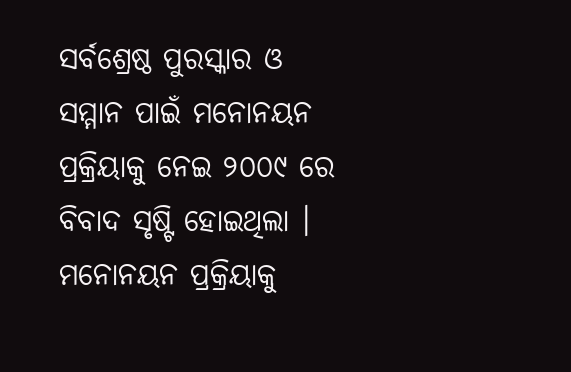ସର୍ବଶ୍ରେଷ୍ଠ ପୁରସ୍କାର ଓ ସମ୍ମାନ ପାଇଁ ମନୋନୟନ ପ୍ରକ୍ରିୟାକୁ ନେଇ ୨୦୦୯ ରେ ବିବାଦ ସୃଷ୍ଟି ହୋଇଥିଲା । ମନୋନୟନ ପ୍ରକ୍ରିୟାକୁ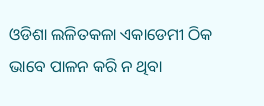ଓଡିଶା ଲଳିତକଳା ଏକାଡେମୀ ଠିକ ଭାବେ ପାଳନ କରି ନ ଥିବା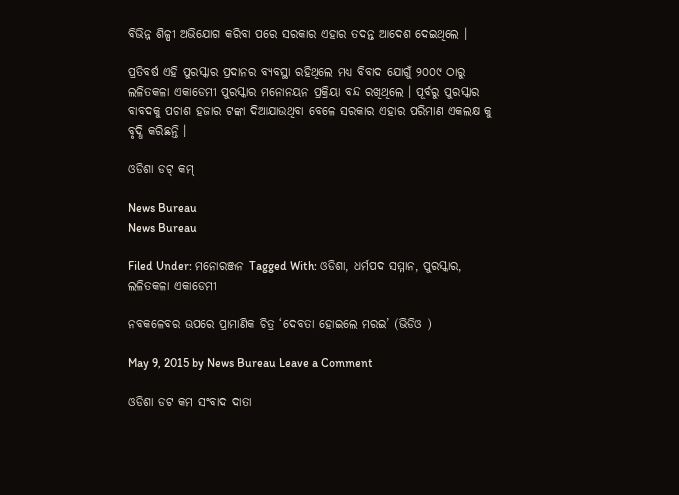ବିଭିନ୍ନ ଶିଳ୍ପୀ ଅଭିଯୋଗ କରିବା ପରେ ସରକାର ଏହାର ତଦନ୍ତ ଆଦେଶ ଦେଇଥିଲେ ।

ପ୍ରତିବର୍ଷ ଏହି ପୁରସ୍କାର ପ୍ରଦାନର ବ୍ୟବସ୍ଥା ରହିଥିଲେ ମଧ୍ୟ ବିବାଦ ଯୋଗୁଁ ୨୦୦୯ ଠାରୁ ଲଳିତକଳା ଏକାଡେମୀ ପୁରସ୍କାର ମନୋନୟନ ପ୍ରକ୍ରିୟା ବନ୍ଦ ରଖିଥିଲେ । ପୂର୍ବରୁ ପୁରସ୍କାର ବାବଦକୁ ପଚାଶ ହଜାର ଟଙ୍କା ଦିଆଯାଉଥିବା ବେଳେ ସରକାର ଏହାର ପରିମାଣ ଏକଲକ୍ଷ କୁ ବୃଦ୍ଧି କରିଛନ୍ତି ।

ଓଡିଶା ଡଟ୍ କମ୍

News Bureau
News Bureau

Filed Under: ମନୋରଞ୍ଜନ Tagged With: ଓଡିଶା, ଧର୍ମପଦ ସମ୍ମାନ, ପୁରସ୍କାର, ଲଳିତକଳା ଏକାଡେମୀ

ନବକଳେବର ଊପରେ ପ୍ରାମାଣିକ ଚିତ୍ର ‘ଦେବତା ହୋଇଲେ ମରଇ’ (ଭିଡିଓ )

May 9, 2015 by News Bureau Leave a Comment

ଓଡିଶା ଡଟ କମ ସଂବାଦ ଦାତା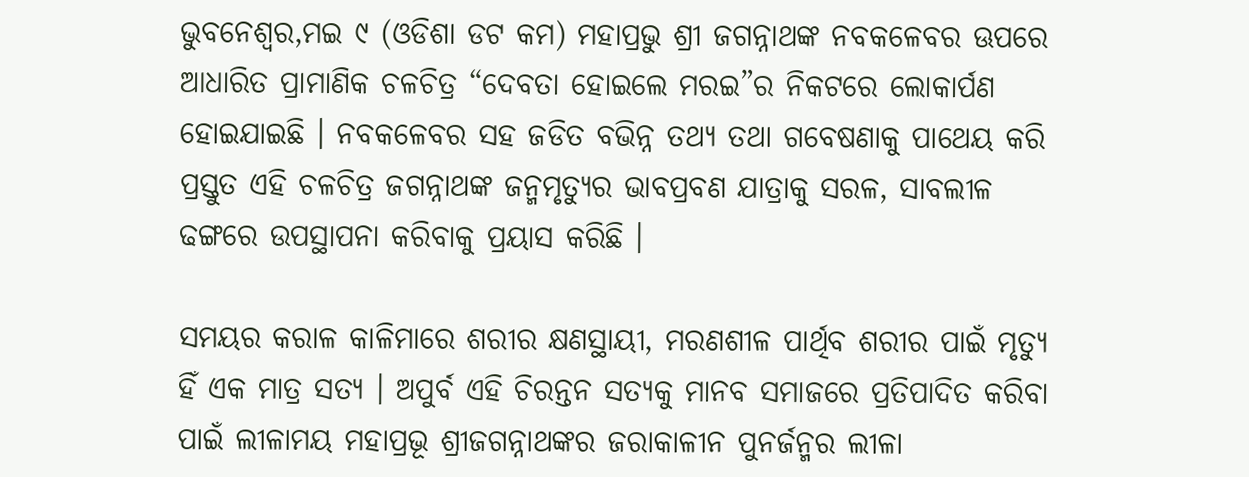ଭୁବନେଶ୍ୱର,ମଇ ୯ (ଓଡିଶା ଡଟ କମ) ମହାପ୍ରଭୁ ଶ୍ରୀ ଜଗନ୍ନାଥଙ୍କ ନବକଳେବର ଊପରେ ଆଧାରିତ ପ୍ରାମାଣିକ ଚଳଚିତ୍ର “ଦେବତା ହୋଇଲେ ମରଇ”ର ନିକଟରେ ଲୋକାର୍ପଣ ହୋଇଯାଇଛି । ନବକଳେବର ସହ ଜଡିତ ବଭିନ୍ନ ତଥ୍ୟ ତଥା ଗବେଷଣାକୁ ପାଥେୟ କରି ପ୍ରସ୍ତୁତ ଏହି ଚଳଚିତ୍ର ଜଗନ୍ନାଥଙ୍କ ଜନ୍ମମୃତ୍ୟୁର ଭାବପ୍ରବଣ ଯାତ୍ରାକୁ ସରଳ, ସାବଲୀଳ ଢଙ୍ଗରେ ଉପସ୍ଥାପନା କରିବାକୁ ପ୍ରୟାସ କରିଛି ।

ସମୟର କରାଳ କାଳିମାରେ ଶରୀର କ୍ଷଣସ୍ଥାୟୀ, ମରଣଶୀଳ ପାର୍ଥିବ ଶରୀର ପାଇଁ ମୃତ୍ୟୁ ହିଁ ଏକ ମାତ୍ର ସତ୍ୟ । ଅପୁର୍ବ ଏହି ଚିରନ୍ତନ ସତ୍ୟକୁ ମାନବ ସମାଜରେ ପ୍ରତିପାଦିତ କରିବା ପାଇଁ ଲୀଳାମୟ ମହାପ୍ରଭୂ ଶ୍ରୀଜଗନ୍ନାଥଙ୍କର ଜରାକାଳୀନ ପୁନର୍ଜନ୍ମର ଲୀଳା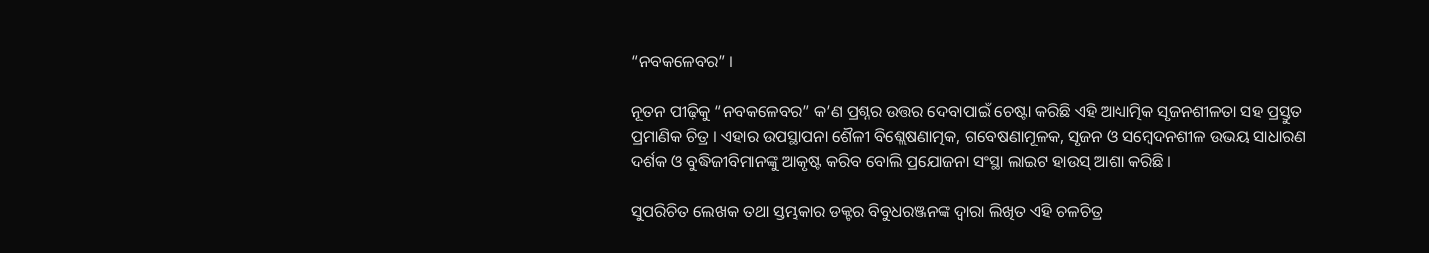“ନବକଳେବର” ।

ନୂତନ ପୀଢ଼ିକୁ “ନବକଳେବର” କ’ଣ ପ୍ରଶ୍ନର ଉତ୍ତର ଦେବାପାଇଁ ଚେଷ୍ଟା କରିଛି ଏହି ଆଧ୍ୟାତ୍ମିକ ସୃଜନଶୀଳତା ସହ ପ୍ରସ୍ତୁତ ପ୍ରମାଣିକ ଚିତ୍ର । ଏହାର ଉପସ୍ଥାପନା ଶୈଳୀ ବିଶ୍ଲେଷଣାତ୍ମକ, ଗବେଷଣାମୂଳକ, ସୃଜନ ଓ ସମ୍ବେଦନଶୀଳ ଉଭୟ ସାଧାରଣ ଦର୍ଶକ ଓ ବୁଦ୍ଧିଜୀବିମାନଙ୍କୁ ଆକୃଷ୍ଟ କରିବ ବୋଲି ପ୍ରଯୋଜନା ସଂସ୍ଥା ଲାଇଟ ହାଉସ୍ ଆଶା କରିଛି ।

ସୁପରିଚିତ ଲେଖକ ତଥା ସ୍ତମ୍ଭକାର ଡକ୍ଟର ବିବୁଧରଞ୍ଜନଙ୍କ ଦ୍ୱାରା ଲିଖିତ ଏହି ଚଳଚିତ୍ର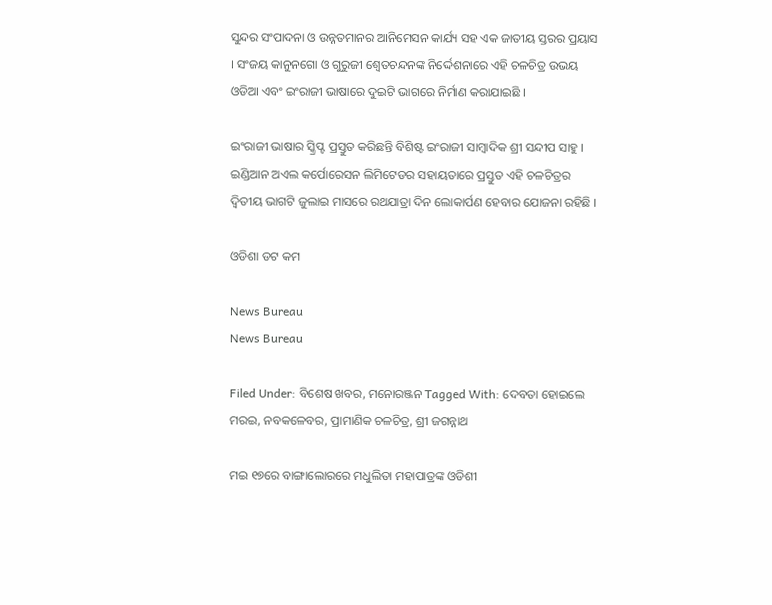ସୁନ୍ଦର ସଂପାଦନା ଓ ଉନ୍ନତମାନର ଆନିମେସନ କାର୍ଯ୍ୟ ସହ ଏକ ଜାତୀୟ ସ୍ତରର ପ୍ରୟାସ । ସଂଜୟ କାନୁନଗୋ ଓ ଗୁରୁଜୀ ଶ୍ୱେତଚନ୍ଦନଙ୍କ ନିର୍ଦ୍ଦେଶନାରେ ଏହି ଚଳଚିତ୍ର ଉଭୟ ଓଡିଆ ଏବଂ ଇଂରାଜୀ ଭାଷାରେ ଦୁଇଟି ଭାଗରେ ନିର୍ମାଣ କରାଯାଇଛି ।

ଇଂରାଜୀ ଭାଷାର ସ୍କ୍ରିପ୍ଟ ପ୍ରସ୍ତୁତ କରିଛନ୍ତି ବିଶିଷ୍ଟ ଇଂରାଜୀ ସାମ୍ବାଦିକ ଶ୍ରୀ ସନ୍ଦୀପ ସାହୁ । ଇଣ୍ଡିଆନ ଅଏଲ କର୍ପୋରେସନ ଲିମିଟେଡର ସହାୟତାରେ ପ୍ରସ୍ତୁତ ଏହି ଚଳଚିତ୍ରର ଦ୍ୱିତୀୟ ଭାଗଟି ଜୁଲାଇ ମାସରେ ରଥଯାତ୍ରା ଦିନ ଲୋକାର୍ପଣ ହେବାର ଯୋଜନା ରହିଛି ।

ଓଡିଶା ଡଟ କମ

News Bureau
News Bureau

Filed Under: ବିଶେଷ ଖବର, ମନୋରଞ୍ଜନ Tagged With: ଦେବତା ହୋଇଲେ ମରଇ, ନବକଳେବର, ପ୍ରାମାଣିକ ଚଳଚିତ୍ର, ଶ୍ରୀ ଜଗନ୍ନାଥ

ମଇ ୧୭ରେ ବାଙ୍ଗାଲୋରରେ ମଧୁଲିତା ମହାପାତ୍ରଙ୍କ ଓଡିଶୀ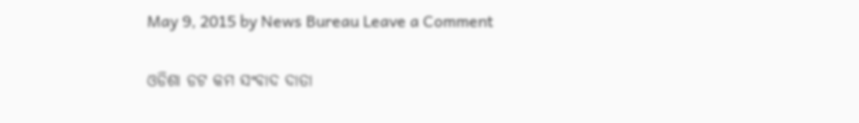May 9, 2015 by News Bureau Leave a Comment

ଓଡିଶା ଡଟ କମ ସଂବାଦ ଦାତା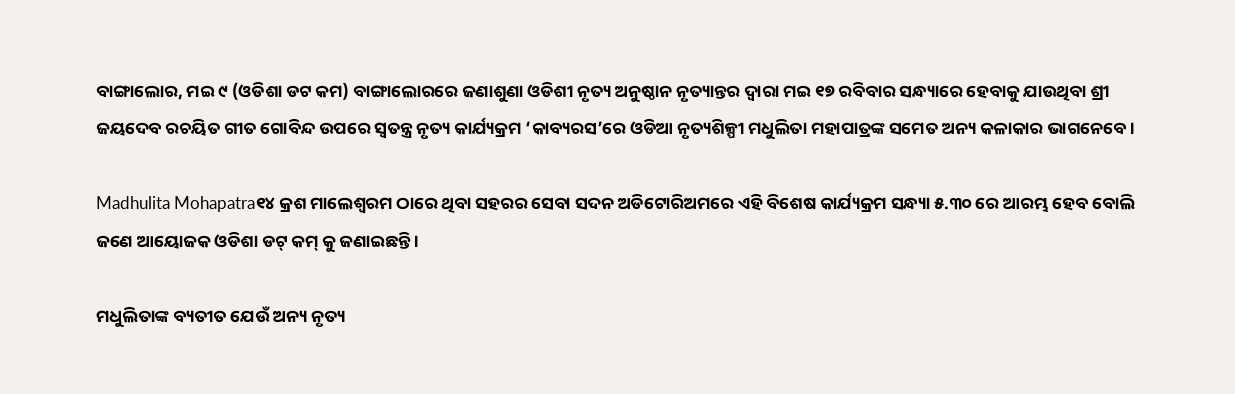ବାଙ୍ଗାଲୋର, ମଇ ୯ (ଓଡିଶା ଡଟ କମ) ବାଙ୍ଗାଲୋରରେ ଜଣାଶୁଣା ଓଡିଶୀ ନୃତ୍ୟ ଅନୁଷ୍ଠାନ ନୃତ୍ୟାନ୍ତର ଦ୍ଵାରା ମଇ ୧୭ ରବିବାର ସନ୍ଧ୍ୟାରେ ହେବାକୁ ଯାଉଥିବା ଶ୍ରୀ ଜୟଦେବ ରଚୟିତ ଗୀତ ଗୋବିନ୍ଦ ଉପରେ ସ୍ଵତନ୍ତ୍ର ନୃତ୍ୟ କାର୍ଯ୍ୟକ୍ରମ ‘କାବ୍ୟରସ’ରେ ଓଡିଆ ନୃତ୍ୟଶିଳ୍ପୀ ମଧୁଲିତା ମହାପାତ୍ରଙ୍କ ସମେତ ଅନ୍ୟ କଳାକାର ଭାଗନେବେ ।

Madhulita Mohapatra୧୪ କ୍ରଶ ମାଲେଶ୍ଵରମ ଠାରେ ଥିବା ସହରର ସେବା ସଦନ ଅଡିଟୋରିଅମରେ ଏହି ବିଶେଷ କାର୍ଯ୍ୟକ୍ରମ ସନ୍ଧ୍ୟା ୫.୩୦ ରେ ଆରମ୍ଭ ହେବ ବୋଲି ଜଣେ ଆୟୋଜକ ଓଡିଶା ଡଟ୍ କମ୍ କୁ ଜଣାଇଛନ୍ତି ।

ମଧୁଲିତାଙ୍କ ବ୍ୟତୀତ ଯେଉଁ ଅନ୍ୟ ନୃତ୍ୟ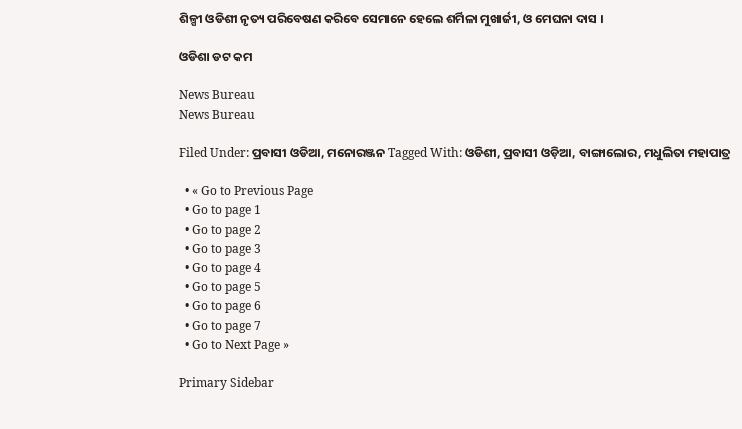ଶିଳ୍ପୀ ଓଡିଶୀ ନୃତ୍ୟ ପରିବେଷଣ କରିବେ ସେମାନେ ହେଲେ ଶର୍ମିଳା ମୁଖାର୍ଜୀ, ଓ ମେଘନା ଦାସ ।

ଓଡିଶା ଡଟ କମ

News Bureau
News Bureau

Filed Under: ପ୍ରବାସୀ ଓଡିଆ, ମନୋରଞ୍ଜନ Tagged With: ଓଡିଶୀ, ପ୍ରବାସୀ ଓଡ଼ିଆ, ବାଙ୍ଗାଲୋର, ମଧୁଲିତା ମହାପାତ୍ର

  • « Go to Previous Page
  • Go to page 1
  • Go to page 2
  • Go to page 3
  • Go to page 4
  • Go to page 5
  • Go to page 6
  • Go to page 7
  • Go to Next Page »

Primary Sidebar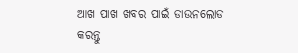ଆଖ ପାଖ ଖବର ପାଇଁ ଡାଉନଲୋଡ କରନ୍ତୁ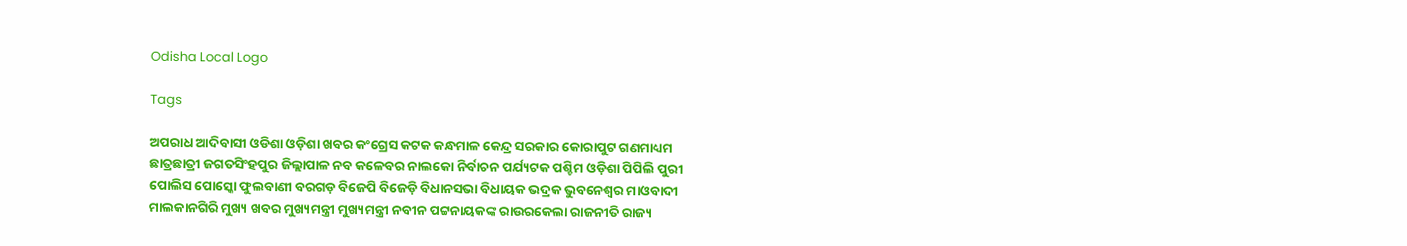Odisha Local Logo

Tags

ଅପରାଧ ଆଦିବାସୀ ଓଡିଶା ଓଡ଼ିଶା ଖବର କଂଗ୍ରେସ କଟକ କନ୍ଧମାଳ କେନ୍ଦ୍ର ସରକାର କୋରାପୁଟ ଗଣମାଧ୍ୟମ ଛାତ୍ରଛାତ୍ରୀ ଜଗତସିଂହପୁର ଜିଲ୍ଲାପାଳ ନବ କଳେବର ନାଲକୋ ନିର୍ବାଚନ ପର୍ଯ୍ୟଟକ ପଶ୍ଚିମ ଓଡ଼ିଶା ପିପିଲି ପୁରୀ ପୋଲିସ ପୋସ୍କୋ ଫୁଲବାଣୀ ବରଗଡ଼ ବିଜେପି ବିଜେଡ଼ି ବିଧାନସଭା ବିଧାୟକ ଭଦ୍ରକ ଭୁବନେଶ୍ୱର ମାଓବାଦୀ ମାଲକାନଗିରି ମୁଖ୍ୟ ଖବର ମୁଖ୍ୟମନ୍ତ୍ରୀ ମୁଖ୍ୟମନ୍ତ୍ରୀ ନବୀନ ପଟ୍ଟନାୟକଙ୍କ ରାଉରକେଲା ରାଜନୀତି ରାଜ୍ୟ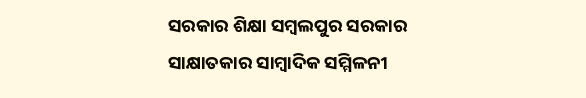ସରକାର ଶିକ୍ଷା ସମ୍ବଲପୁର ସରକାର ସାକ୍ଷାତକାର ସାମ୍ବାଦିକ ସମ୍ମିଳନୀ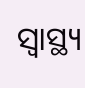ସ୍ୱାସ୍ଥ୍ୟ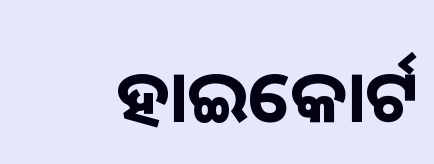ହାଇକୋର୍ଟ